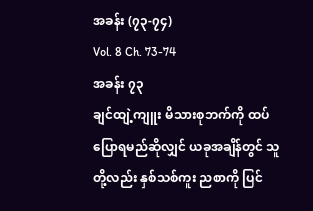အခန်း (၇၃-၇၄)
Vol. 8 Ch. 73-74
အခန်း ၇၃
ချင်ထျဲ့ကျူး မိသားစုဘက်ကို ထပ်ပြောရမည်ဆိုလျှင် ယခုအချိန်တွင် သူတို့လည်း နှစ်သစ်ကူး ညစာကို ပြင်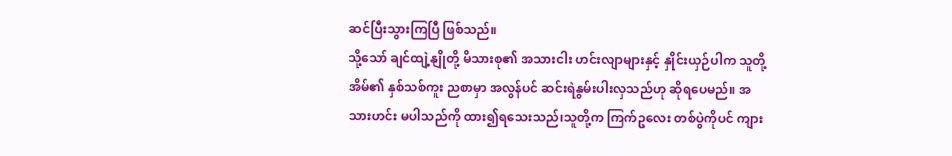ဆင်ပြီးသွားကြပြီ ဖြစ်သည်။
သို့သော် ချင်ထျဲ့နျိုတို့ မိသားစု၏ အသားငါး ဟင်းလျာများနှင့် နှိုင်းယှဉ်ပါက သူတို့အိမ်၏ နှစ်သစ်ကူး ညစာမှာ အလွန်ပင် ဆင်းရဲနွမ်းပါးလှသည်ဟု ဆိုရပေမည်။ အသားဟင်း မပါသည်ကို ထား၍ရသေးသည်၊သူတို့က ကြက်ဥလေး တစ်ပွဲကိုပင် ကျား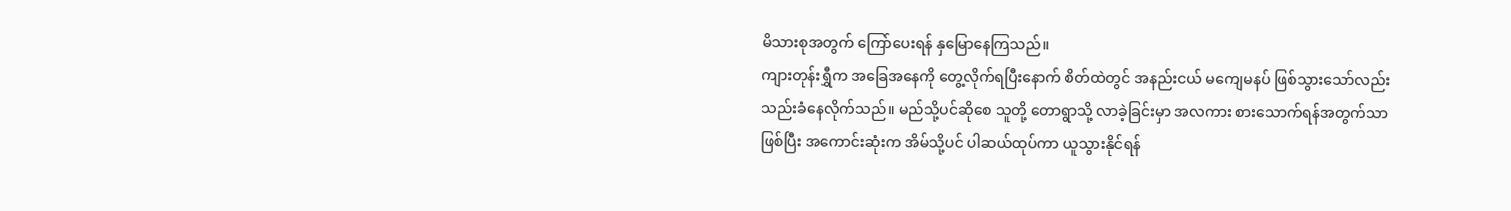မိသားစုအတွက် ကြော်ပေးရန် နှမြောနေကြသည်။
ကျားတုန်းရွှီက အခြေအနေကို တွေ့လိုက်ရပြီးနောက် စိတ်ထဲတွင် အနည်းငယ် မကျေမနပ် ဖြစ်သွားသော်လည်း သည်းခံနေလိုက်သည်။ မည်သို့ပင်ဆိုစေ သူတို့ တောရွာသို့ လာခဲ့ခြင်းမှာ အလကား စားသောက်ရန်အတွက်သာ ဖြစ်ပြီး အကောင်းဆုံးက အိမ်သို့ပင် ပါဆယ်ထုပ်ကာ ယူသွားနိုင်ရန်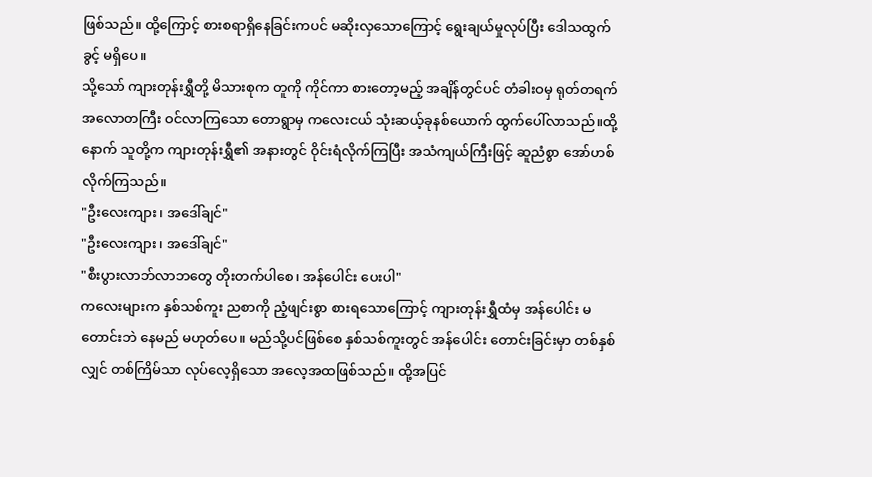ဖြစ်သည်။ ထို့ကြောင့် စားစရာရှိနေခြင်းကပင် မဆိုးလှသောကြောင့် ရွေးချယ်မှုလုပ်ပြီး ဒေါသထွက်ခွင့် မရှိပေ။
သို့သော် ကျားတုန်းရွှီတို့ မိသားစုက တူကို ကိုင်ကာ စားတော့မည့် အချိန်တွင်ပင် တံခါးဝမှ ရုတ်တရက် အလောတကြီး ဝင်လာကြသော တောရွာမှ ကလေးငယ် သုံးဆယ့်ခုနစ်ယောက် ထွက်ပေါ်လာသည်။ထို့နောက် သူတို့က ကျားတုန်းရွှီ၏ အနားတွင် ဝိုင်းရံလိုက်ကြပြီး အသံကျယ်ကြီးဖြင့် ဆူညံစွာ အော်ဟစ်လိုက်ကြသည်။
"ဦးလေးကျား၊ အဒေါ်ချင်"
"ဦးလေးကျား၊ အဒေါ်ချင်"
"စီးပွားလာဘ်လာဘတွေ တိုးတက်ပါစေ၊ အန်ပေါင်း ပေးပါ"
ကလေးများက နှစ်သစ်ကူး ညစာကို ညံ့ဖျင်းစွာ စားရသောကြောင့် ကျားတုန်းရွှီထံမှ အန်ပေါင်း မတောင်းဘဲ နေမည် မဟုတ်ပေ။ မည်သို့ပင်ဖြစ်စေ နှစ်သစ်ကူးတွင် အန်ပေါင်း တောင်းခြင်းမှာ တစ်နှစ်လျှင် တစ်ကြိမ်သာ လုပ်လေ့ရှိသော အလေ့အထဖြစ်သည်။ ထို့အပြင်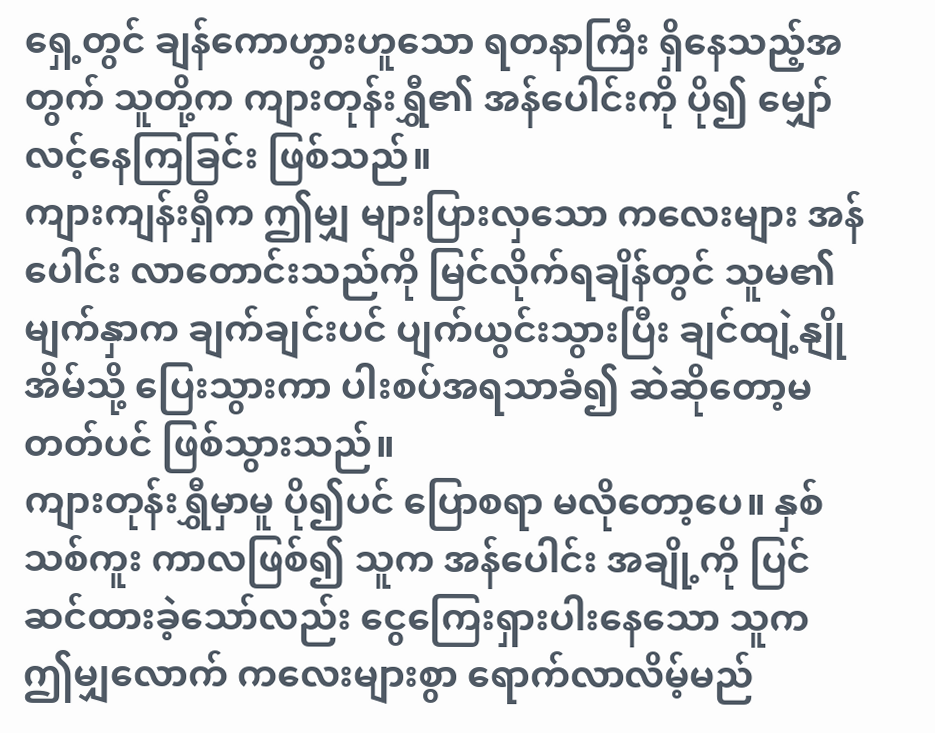ရှေ့တွင် ချန်ကောဟွားဟူသော ရတနာကြီး ရှိနေသည့်အတွက် သူတို့က ကျားတုန်းရွှီ၏ အန်ပေါင်းကို ပို၍ မျှော်လင့်နေကြခြင်း ဖြစ်သည်။
ကျားကျန်းရှီက ဤမျှ များပြားလှသော ကလေးများ အန်ပေါင်း လာတောင်းသည်ကို မြင်လိုက်ရချိန်တွင် သူမ၏ မျက်နှာက ချက်ချင်းပင် ပျက်ယွင်းသွားပြီး ချင်ထျဲ့နျို အိမ်သို့ ပြေးသွားကာ ပါးစပ်အရသာခံ၍ ဆဲဆိုတော့မတတ်ပင် ဖြစ်သွားသည်။
ကျားတုန်းရွှီမှာမူ ပို၍ပင် ပြောစရာ မလိုတော့ပေ။ နှစ်သစ်ကူး ကာလဖြစ်၍ သူက အန်ပေါင်း အချို့ကို ပြင်ဆင်ထားခဲ့သော်လည်း ငွေကြေးရှားပါးနေသော သူက ဤမျှလောက် ကလေးများစွာ ရောက်လာလိမ့်မည်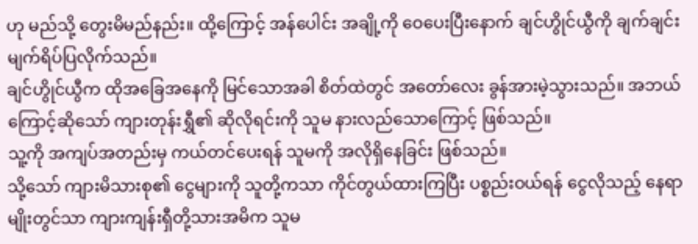ဟု မည်သို့ တွေးမိမည်နည်း။ ထို့ကြောင့် အန်ပေါင်း အချို့ကို ဝေပေးပြီးနောက် ချင်ဟွိုင်ယွီကို ချက်ချင်း မျက်ရိပ်ပြလိုက်သည်။
ချင်ဟွိုင်ယွီက ထိုအခြေအနေကို မြင်သောအခါ စိတ်ထဲတွင် အတော်လေး ခွန်အားမဲ့သွားသည်။ အဘယ်ကြောင့်ဆိုသော် ကျားတုန်းရွှီ၏ ဆိုလိုရင်းကို သူမ နားလည်သောကြောင့် ဖြစ်သည်။
သူ့ကို အကျပ်အတည်းမှ ကယ်တင်ပေးရန် သူမကို အလိုရှိနေခြင်း ဖြစ်သည်။
သို့သော် ကျားမိသားစု၏ ငွေများကို သူတို့ကသာ ကိုင်တွယ်ထားကြပြီး ပစ္စည်းဝယ်ရန် ငွေလိုသည့် နေရာမျိုးတွင်သာ ကျားကျန်းရှီတို့သားအမိက သူမ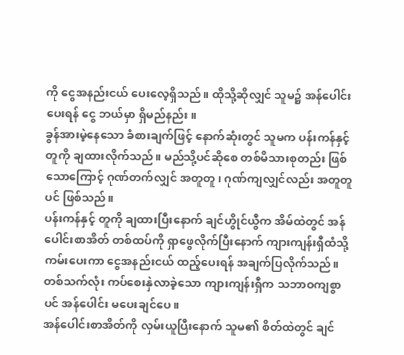ကို ငွေအနည်းငယ် ပေးလေ့ရှိသည်။ ထိုသို့ဆိုလျှင် သူမ၌ အန်ပေါင်း ပေးရန် ငွေ ဘယ်မှာ ရှိမည်နည်း။
ခွန်အားမဲ့နေသော ခံစားချက်ဖြင့် နောက်ဆုံးတွင် သူမက ပန်းကန်နှင့် တူကို ချထားလိုက်သည်။ မည်သို့ပင်ဆိုစေ တစ်မိသားစုတည်း ဖြစ်သောကြောင့် ဂုဏ်တက်လျှင် အတူတူ၊ ဂုဏ်ကျလျှင်လည်း အတူတူပင် ဖြစ်သည်။
ပန်းကန်နှင့် တူကို ချထားပြီးနောက် ချင်ဟွိုင်ယွီက အိမ်ထဲတွင် အန်ပေါင်းစာအိတ် တစ်ထပ်ကို ရှာဖွေလိုက်ပြီးနောက် ကျားကျန်းရှီထံသို့ ကမ်းပေးကာ ငွေအနည်းငယ် ထည့်ပေးရန် အချက်ပြလိုက်သည်။ တစ်သက်လုံး ကပ်စေးနှဲလာခဲ့သော ကျားကျန်းရှီက သဘာဝကျစွာပင် အန်ပေါင်း မပေးချင်ပေ။
အန်ပေါင်းစာအိတ်ကို လှမ်းယူပြီးနောက် သူမ၏ စိတ်ထဲတွင် ချင်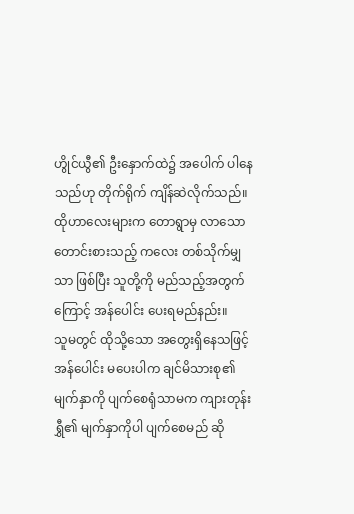ဟွိုင်ယွီ၏ ဦးနှောက်ထဲ၌ အပေါက် ပါနေသည်ဟု တိုက်ရိုက် ကျိန်ဆဲလိုက်သည်။ထိုဟာလေးများက တောရွာမှ လာသော တောင်းစားသည့် ကလေး တစ်သိုက်မျှသာ ဖြစ်ပြီး သူတို့ကို မည်သည့်အတွက်ကြောင့် အန်ပေါင်း ပေးရမည်နည်း။
သူမတွင် ထိုသို့သော အတွေးရှိနေသဖြင့် အန်ပေါင်း မပေးပါက ချင်မိသားစု၏ မျက်နှာကို ပျက်စေရုံသာမက ကျားတုန်းရွှီ၏ မျက်နှာကိုပါ ပျက်စေမည် ဆို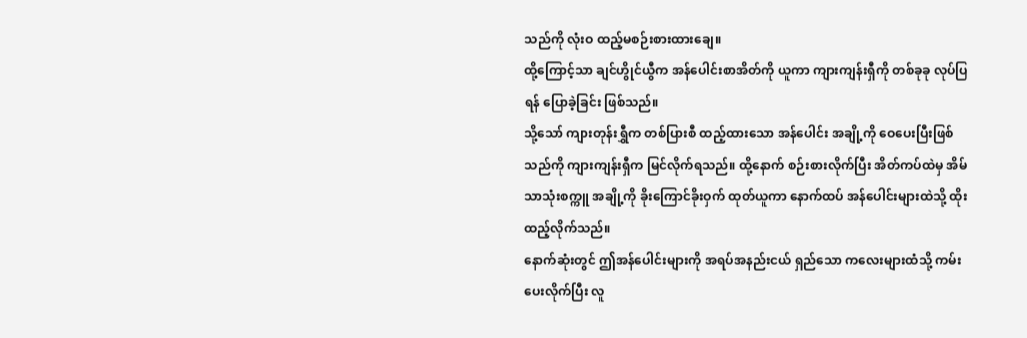သည်ကို လုံးဝ ထည့်မစဉ်းစားထားချေ။
ထို့ကြောင့်သာ ချင်ဟွိုင်ယွီက အန်ပေါင်းစာအိတ်ကို ယူကာ ကျားကျန်းရှီကို တစ်ခုခု လုပ်ပြရန် ပြောခဲ့ခြင်း ဖြစ်သည်။
သို့သော် ကျားတုန်းရွှီက တစ်ပြားစီ ထည့်ထားသော အန်ပေါင်း အချို့ကို ဝေပေးပြီးဖြစ်သည်ကို ကျားကျန်းရှီက မြင်လိုက်ရသည်။ ထို့နောက် စဉ်းစားလိုက်ပြီး အိတ်ကပ်ထဲမှ အိမ်သာသုံးစက္ကူ အချို့ကို ခိုးကြောင်ခိုးဝှက် ထုတ်ယူကာ နောက်ထပ် အန်ပေါင်းများထဲသို့ ထိုးထည့်လိုက်သည်။
နောက်ဆုံးတွင် ဤအန်ပေါင်းများကို အရပ်အနည်းငယ် ရှည်သော ကလေးများထံသို့ ကမ်းပေးလိုက်ပြီး လူ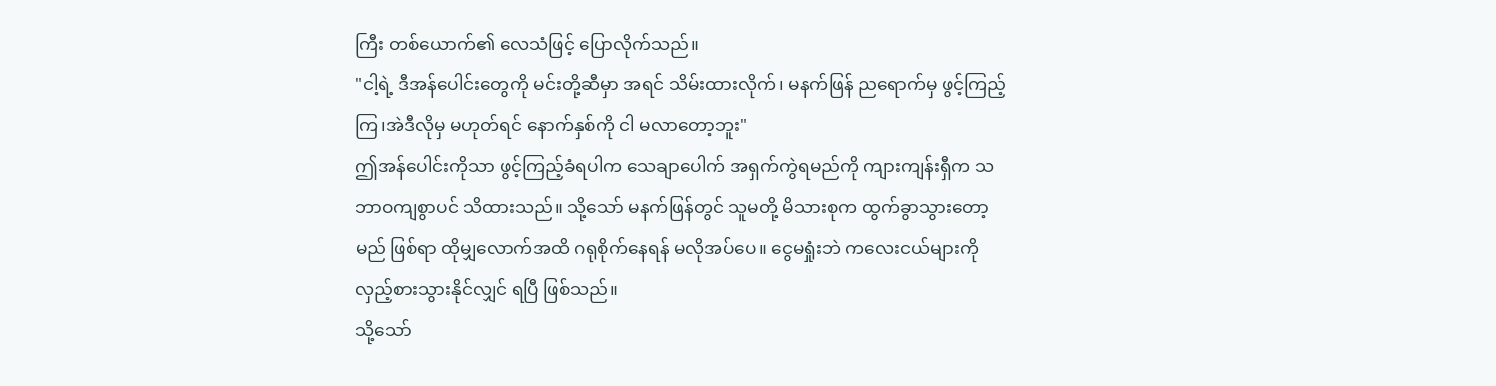ကြီး တစ်ယောက်၏ လေသံဖြင့် ပြောလိုက်သည်။
"ငါ့ရဲ့ ဒီအန်ပေါင်းတွေကို မင်းတို့ဆီမှာ အရင် သိမ်းထားလိုက်၊ မနက်ဖြန် ညရောက်မှ ဖွင့်ကြည့်ကြ၊အဲဒီလိုမှ မဟုတ်ရင် နောက်နှစ်ကို ငါ မလာတော့ဘူး"
ဤအန်ပေါင်းကိုသာ ဖွင့်ကြည့်ခံရပါက သေချာပေါက် အရှက်ကွဲရမည်ကို ကျားကျန်းရှီက သဘာဝကျစွာပင် သိထားသည်။ သို့သော် မနက်ဖြန်တွင် သူမတို့ မိသားစုက ထွက်ခွာသွားတော့မည် ဖြစ်ရာ ထိုမျှလောက်အထိ ဂရုစိုက်နေရန် မလိုအပ်ပေ။ ငွေမရှုံးဘဲ ကလေးငယ်များကို လှည့်စားသွားနိုင်လျှင် ရပြီ ဖြစ်သည်။
သို့သော်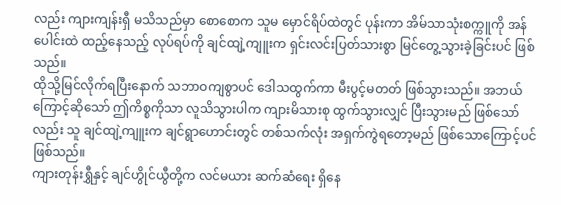လည်း ကျားကျန်းရှီ မသိသည်မှာ စောစောက သူမ မှောင်ရိပ်ထဲတွင် ပုန်းကာ အိမ်သာသုံးစက္ကူကို အန်ပေါင်းထဲ ထည့်နေသည့် လုပ်ရပ်ကို ချင်ထျဲ့ကျူးက ရှင်းလင်းပြတ်သားစွာ မြင်တွေ့သွားခဲ့ခြင်းပင် ဖြစ်သည်။
ထိုသို့မြင်လိုက်ရပြီးနောက် သဘာဝကျစွာပင် ဒေါသထွက်ကာ မီးပွင့်မတတ် ဖြစ်သွားသည်။ အဘယ်ကြောင့်ဆိုသော် ဤကိစ္စကိုသာ လူသိသွားပါက ကျားမိသားစု ထွက်သွားလျှင် ပြီးသွားမည် ဖြစ်သော်လည်း သူ ချင်ထျဲ့ကျူးက ချင်ရွာဟောင်းတွင် တစ်သက်လုံး အရှက်ကွဲရတော့မည် ဖြစ်သောကြောင့်ပင် ဖြစ်သည်။
ကျားတုန်းရွှီနှင့် ချင်ဟွိုင်ယွီတို့က လင်မယား ဆက်ဆံရေး ရှိနေ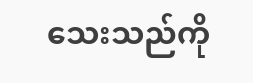သေးသည်ကို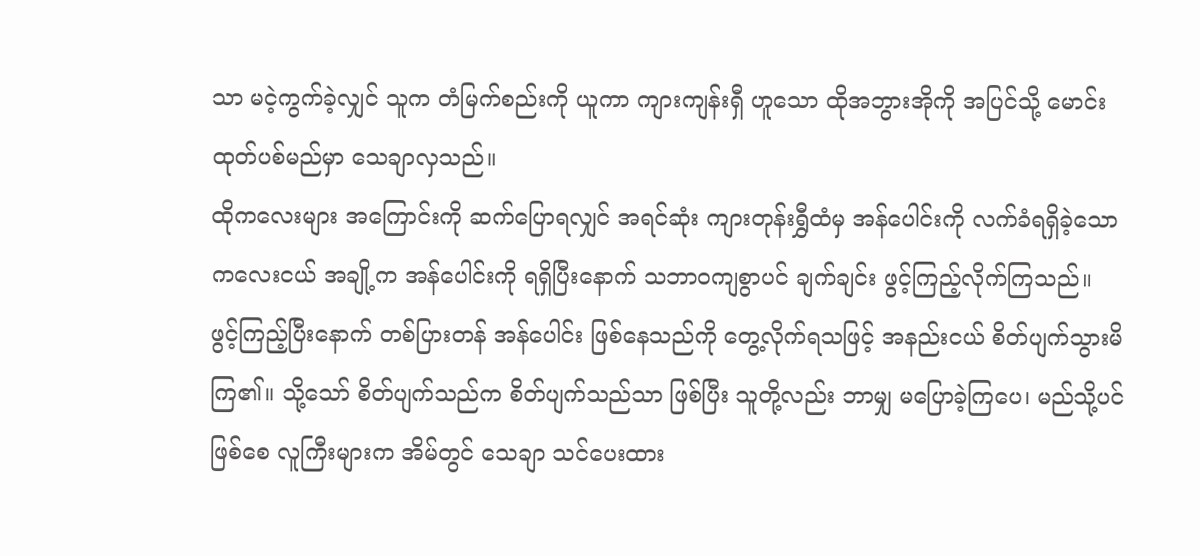သာ မငဲ့ကွက်ခဲ့လျှင် သူက တံမြက်စည်းကို ယူကာ ကျားကျန်းရှီ ဟူသော ထိုအဘွားအိုကို အပြင်သို့ မောင်းထုတ်ပစ်မည်မှာ သေချာလှသည်။
ထိုကလေးများ အကြောင်းကို ဆက်ပြောရလျှင် အရင်ဆုံး ကျားတုန်းရွှီထံမှ အန်ပေါင်းကို လက်ခံရရှိခဲ့သော ကလေးငယ် အချို့က အန်ပေါင်းကို ရရှိပြီးနောက် သဘာဝကျစွာပင် ချက်ချင်း ဖွင့်ကြည့်လိုက်ကြသည်။
ဖွင့်ကြည့်ပြီးနောက် တစ်ပြားတန် အန်ပေါင်း ဖြစ်နေသည်ကို တွေ့လိုက်ရသဖြင့် အနည်းငယ် စိတ်ပျက်သွားမိကြ၏။ သို့သော် စိတ်ပျက်သည်က စိတ်ပျက်သည်သာ ဖြစ်ပြီး သူတို့လည်း ဘာမျှ မပြောခဲ့ကြပေ၊ မည်သို့ပင်ဖြစ်စေ လူကြီးများက အိမ်တွင် သေချာ သင်ပေးထား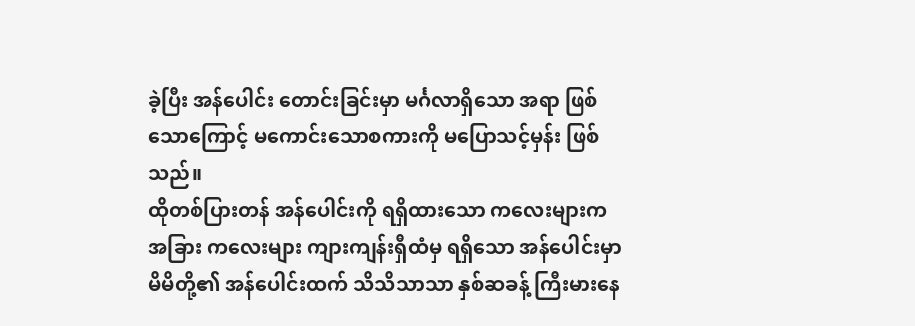ခဲ့ပြီး အန်ပေါင်း တောင်းခြင်းမှာ မင်္ဂလာရှိသော အရာ ဖြစ်သောကြောင့် မကောင်းသောစကားကို မပြောသင့်မှန်း ဖြစ်သည်။
ထိုတစ်ပြားတန် အန်ပေါင်းကို ရရှိထားသော ကလေးများက အခြား ကလေးများ ကျားကျန်းရှီထံမှ ရရှိသော အန်ပေါင်းမှာ မိမိတို့၏ အန်ပေါင်းထက် သိသိသာသာ နှစ်ဆခန့် ကြီးမားနေ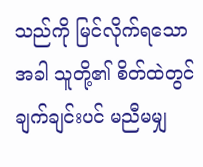သည်ကို မြင်လိုက်ရသောအခါ သူတို့၏ စိတ်ထဲတွင် ချက်ချင်းပင် မညီမမျှ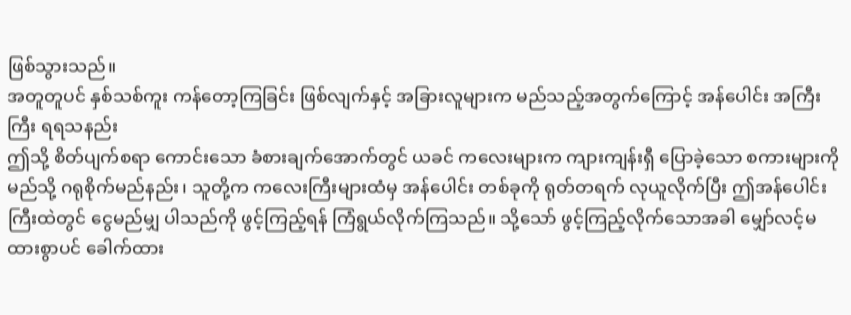ဖြစ်သွားသည်။
အတူတူပင် နှစ်သစ်ကူး ကန်တော့ကြခြင်း ဖြစ်လျက်နှင့် အခြားလူများက မည်သည့်အတွက်ကြောင့် အန်ပေါင်း အကြီးကြီး ရရသနည်း
ဤသို့ စိတ်ပျက်စရာ ကောင်းသော ခံစားချက်အောက်တွင် ယခင် ကလေးများက ကျားကျန်းရှီ ပြောခဲ့သော စကားများကို မည်သို့ ဂရုစိုက်မည်နည်း၊ သူတို့က ကလေးကြီးများထံမှ အန်ပေါင်း တစ်ခုကို ရုတ်တရက် လုယူလိုက်ပြီး ဤအန်ပေါင်းကြီးထဲတွင် ငွေမည်မျှ ပါသည်ကို ဖွင့်ကြည့်ရန် ကြံရွယ်လိုက်ကြသည်။ သို့သော် ဖွင့်ကြည့်လိုက်သောအခါ မျှော်လင့်မထားစွာပင် ခေါက်ထား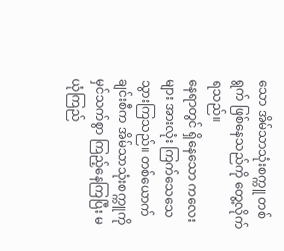သော အိမ်သာသုံးစက္ကူ တစ်ရွက် ဖြစ်နေသည်ကို တွေ့လိုက်ရသည်။
နေရာတွင် ရှိနေသော ကလေးများ အားလုံး ကြက်သေသေသွားကြသည်။ တစ်ယောက်ချင်းစီက အိမ်သာသုံးစက္ကူကို မှင်သက်စွာ ကြည့်နေကြပြီး မယုံကြည်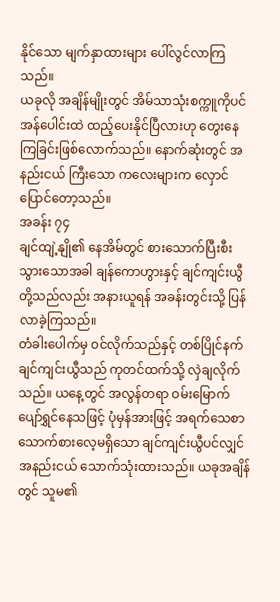နိုင်သော မျက်နှာထားများ ပေါ်လွင်လာကြသည်။
ယခုလို အချိန်မျိုးတွင် အိမ်သာသုံးစက္ကူကိုပင် အန်ပေါင်းထဲ ထည့်ပေးနိုင်ပြီလားဟု တွေးနေကြခြင်းဖြစ်လောက်သည်။ နောက်ဆုံးတွင် အနည်းငယ် ကြီးသော ကလေးများက လှောင်ပြောင်တော့သည်။
အခန်း ၇၄
ချင်ထျဲ့နျို၏ နေအိမ်တွင် စားသောက်ပြီးစီးသွားသောအခါ ချန်ကောဟွားနှင့် ချင်ကျင်းယွီတို့သည်လည်း အနားယူရန် အခန်းတွင်းသို့ ပြန်လာခဲ့ကြသည်။
တံခါးပေါက်မှ ဝင်လိုက်သည်နှင့် တစ်ပြိုင်နက် ချင်ကျင်းယွီသည် ကုတင်ထက်သို့ လှဲချလိုက်သည်။ ယနေ့တွင် အလွန်တရာ ဝမ်းမြောက်ပျော်ရွှင်နေသဖြင့် ပုံမှန်အားဖြင့် အရက်သေစာ သောက်စားလေ့မရှိသော ချင်ကျင်းယွီပင်လျှင် အနည်းငယ် သောက်သုံးထားသည်။ ယခုအချိန်တွင် သူမ၏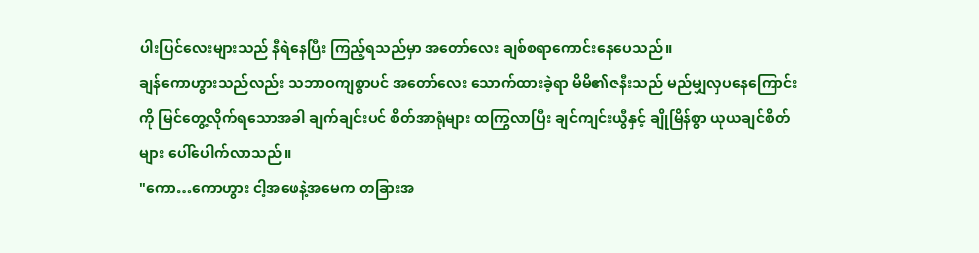ပါးပြင်လေးများသည် နီရဲနေပြီး ကြည့်ရသည်မှာ အတော်လေး ချစ်စရာကောင်းနေပေသည်။
ချန်ကောဟွားသည်လည်း သဘာဝကျစွာပင် အတော်လေး သောက်ထားခဲ့ရာ မိမိ၏ဇနီးသည် မည်မျှလှပနေကြောင်းကို မြင်တွေ့လိုက်ရသောအခါ ချက်ချင်းပင် စိတ်အာရုံများ ထကြွလာပြီး ချင်ကျင်းယွီနှင့် ချိုမြိန်စွာ ယုယချင်စိတ်များ ပေါ်ပေါက်လာသည်။
"ကော…ကောဟွား ငါ့အဖေနဲ့အမေက တခြားအ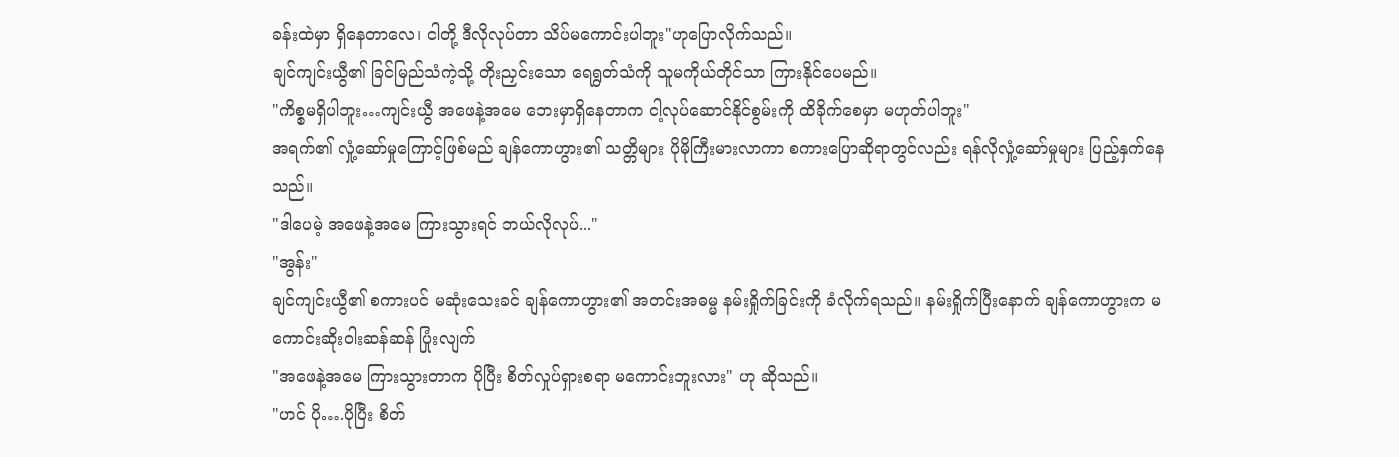ခန်းထဲမှာ ရှိနေတာလေ၊ ငါတို့ ဒီလိုလုပ်တာ သိပ်မကောင်းပါဘူး"ဟုပြောလိုက်သည်။
ချင်ကျင်းယွီ၏ ခြင်မြည်သံကဲ့သို့ တိုးညှင်းသော ရေရွတ်သံကို သူမကိုယ်တိုင်သာ ကြားနိုင်ပေမည်။
"ကိစ္စမရှိပါဘူး…ကျင်းယွီ အဖေနဲ့အမေ ဘေးမှာရှိနေတာက ငါ့လုပ်ဆောင်နိုင်စွမ်းကို ထိခိုက်စေမှာ မဟုတ်ပါဘူး"
အရက်၏ လှုံ့ဆော်မှုကြောင့်ဖြစ်မည် ချန်ကောဟွား၏ သတ္တိများ ပိုမိုကြီးမားလာကာ စကားပြောဆိုရာတွင်လည်း ရန်လိုလှုံ့ဆော်မှုများ ပြည့်နှက်နေသည်။
"ဒါပေမဲ့ အဖေနဲ့အမေ ကြားသွားရင် ဘယ်လိုလုပ်..."
"အွန်း"
ချင်ကျင်းယွီ၏ စကားပင် မဆုံးသေးခင် ချန်ကောဟွား၏ အတင်းအဓမ္မ နမ်းရှိုက်ခြင်းကို ခံလိုက်ရသည်။ နမ်းရှိုက်ပြီးနောက် ချန်ကောဟွားက မကောင်းဆိုးဝါးဆန်ဆန် ပြုံးလျက်
"အဖေနဲ့အမေ ကြားသွားတာက ပိုပြီး စိတ်လှုပ်ရှားစရာ မကောင်းဘူးလား" ဟု ဆိုသည်။
"ဟင် ပို….ပိုပြီး စိတ်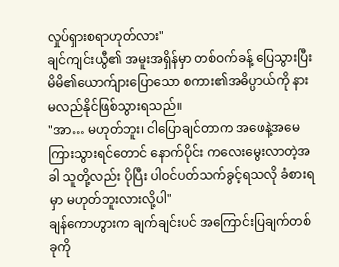လှုပ်ရှားစရာဟုတ်လား"
ချင်ကျင်းယွီ၏ အမူးအရှိန်မှာ တစ်ဝက်ခန့် ပြေသွားပြီး မိမိ၏ယောက်ျားပြောသော စကား၏အဓိပ္ပာယ်ကို နားမလည်နိုင်ဖြစ်သွားရသည်။
"အာ… မဟုတ်ဘူး၊ ငါပြောချင်တာက အဖေနဲ့အမေ ကြားသွားရင်တောင် နောက်ပိုင်း ကလေးမွေးလာတဲ့အခါ သူတို့လည်း ပိုပြီး ပါဝင်ပတ်သက်ခွင့်ရသလို ခံစားရမှာ မဟုတ်ဘူးလားလို့ပါ"
ချန်ကောဟွားက ချက်ချင်းပင် အကြောင်းပြချက်တစ်ခုကို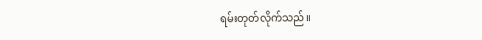ရမ်းတုတ်လိုက်သည်။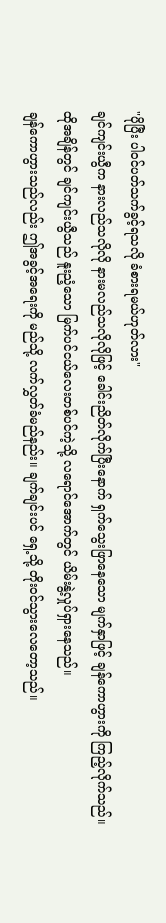"ပိုပြီး ပါဝင်ပတ်သက်ခွင့်ရသလို ခံစားရမယ်ဟုတ်လား"
ချင်ကျင်းယွီက နားလည်သလိုလို နားမလည်သလိုလိုဖြင့် ခေါင်းညိတ်လိုက်ပြီးနောက် ရှက်သွေးဖြာနေသော မျက်နှာဖြင့် ချန်ကောဟွားကို ကြည့်လိုက်သည်။
ထိုအချိန်တွင် ချင်ကျင်းယွီသည် နူးညံ့သော မြက်ပင်ငယ်လေးတစ်ပင်ကဲ့သို့ လရောင်အောက်တွင် ယိမ်းနွဲ့လှုပ်ရှားနေသည်။
ချန်ကောဟွားသည်လည်း ဤအခွင့်အရေးကို မည်သို့ လက်လွှတ်ခံမည်နည်း။ ချက်ချင်းပင် ရှေ့သို့ တိုးဝင်သွားလေတော့သည်။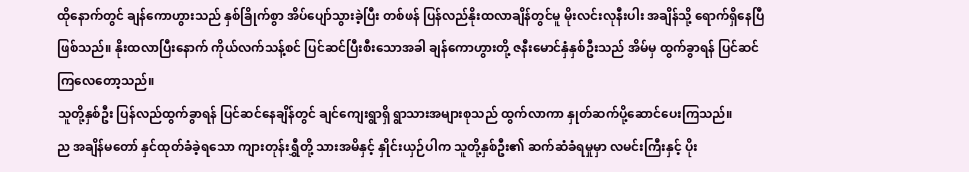ထိုနောက်တွင် ချန်ကောဟွားသည် နှစ်ခြိုက်စွာ အိပ်ပျော်သွားခဲ့ပြီး တစ်ဖန် ပြန်လည်နိုးထလာချိန်တွင်မူ မိုးလင်းလုနီးပါး အချိန်သို့ ရောက်ရှိနေပြီဖြစ်သည်။ နိုးထလာပြီးနောက် ကိုယ်လက်သန့်စင် ပြင်ဆင်ပြီးစီးသောအခါ ချန်ကောဟွားတို့ ဇနီးမောင်နှံနှစ်ဦးသည် အိမ်မှ ထွက်ခွာရန် ပြင်ဆင်ကြလေတော့သည်။
သူတို့နှစ်ဦး ပြန်လည်ထွက်ခွာရန် ပြင်ဆင်နေချိန်တွင် ချင်ကျေးရွာရှိ ရွာသားအများစုသည် ထွက်လာကာ နှုတ်ဆက်ပို့ဆောင်ပေးကြသည်။
ည အချိန်မတော် နှင်ထုတ်ခံခဲ့ရသော ကျားတုန်းရွှီတို့ သားအမိနှင့် နှိုင်းယှဉ်ပါက သူတို့နှစ်ဦး၏ ဆက်ဆံခံရမှုမှာ လမင်းကြီးနှင့် ပိုး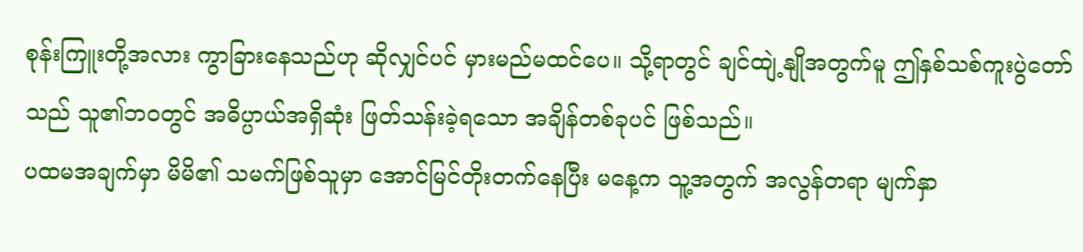စုန်းကြူးတို့အလား ကွာခြားနေသည်ဟု ဆိုလျှင်ပင် မှားမည်မထင်ပေ။ သို့ရာတွင် ချင်ထျဲ့နျိုအတွက်မူ ဤနှစ်သစ်ကူးပွဲတော်သည် သူ၏ဘဝတွင် အဓိပ္ပာယ်အရှိဆုံး ဖြတ်သန်းခဲ့ရသော အချိန်တစ်ခုပင် ဖြစ်သည်။
ပထမအချက်မှာ မိမိ၏ သမက်ဖြစ်သူမှာ အောင်မြင်တိုးတက်နေပြီး မနေ့က သူ့အတွက် အလွန်တရာ မျက်နှာ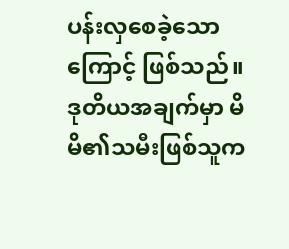ပန်းလှစေခဲ့သောကြောင့် ဖြစ်သည်။ ဒုတိယအချက်မှာ မိမိ၏သမီးဖြစ်သူက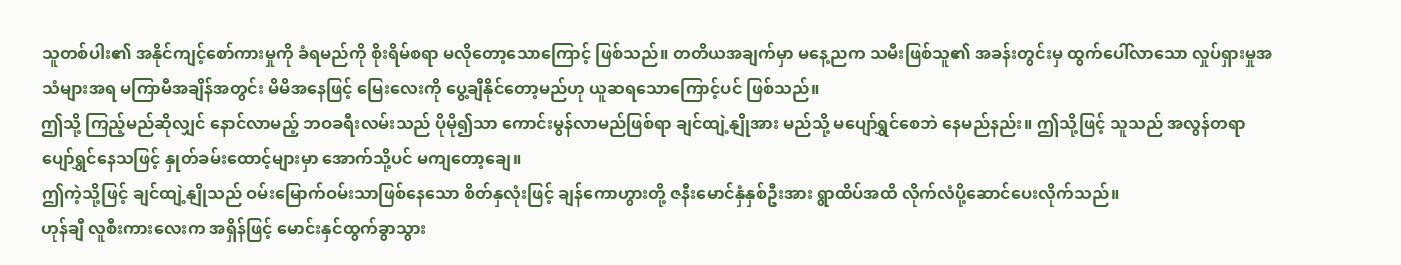သူတစ်ပါး၏ အနိုင်ကျင့်စော်ကားမှုကို ခံရမည်ကို စိုးရိမ်စရာ မလိုတော့သောကြောင့် ဖြစ်သည်။ တတိယအချက်မှာ မနေ့ညက သမီးဖြစ်သူ၏ အခန်းတွင်းမှ ထွက်ပေါ်လာသော လှုပ်ရှားမှုအသံများအရ မကြာမီအချိန်အတွင်း မိမိအနေဖြင့် မြေးလေးကို ပွေ့ချီနိုင်တော့မည်ဟု ယူဆရသောကြောင့်ပင် ဖြစ်သည်။
ဤသို့ ကြည့်မည်ဆိုလျှင် နောင်လာမည့် ဘဝခရီးလမ်းသည် ပိုမို၍သာ ကောင်းမွန်လာမည်ဖြစ်ရာ ချင်ထျဲ့နျိုအား မည်သို့ မပျော်ရွှင်စေဘဲ နေမည်နည်း။ ဤသို့ဖြင့် သူသည် အလွန်တရာ ပျော်ရွှင်နေသဖြင့် နှုတ်ခမ်းထောင့်များမှာ အောက်သို့ပင် မကျတော့ချေ။
ဤကဲ့သို့ဖြင့် ချင်ထျဲ့နျိုသည် ဝမ်းမြောက်ဝမ်းသာဖြစ်နေသော စိတ်နှလုံးဖြင့် ချန်ကောဟွားတို့ ဇနီးမောင်နှံနှစ်ဦးအား ရွာထိပ်အထိ လိုက်လံပို့ဆောင်ပေးလိုက်သည်။
ဟုန်ချီ လူစီးကားလေးက အရှိန်ဖြင့် မောင်းနှင်ထွက်ခွာသွား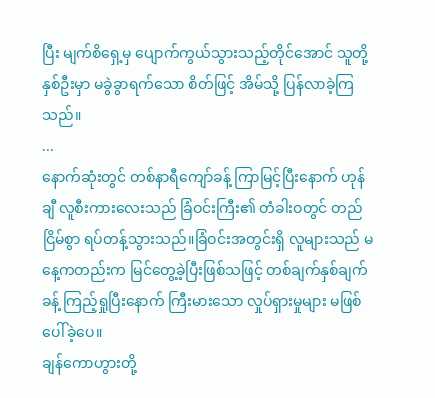ပြီး မျက်စိရှေ့မှ ပျောက်ကွယ်သွားသည့်တိုင်အောင် သူတို့နှစ်ဦးမှာ မခွဲခွာရက်သော စိတ်ဖြင့် အိမ်သို့ ပြန်လာခဲ့ကြသည်။
...
နောက်ဆုံးတွင် တစ်နာရီကျော်ခန့် ကြာမြင့်ပြီးနောက် ဟုန်ချီ လူစီးကားလေးသည် ခြံဝင်းကြီး၏ တံခါးဝတွင် တည်ငြိမ်စွာ ရပ်တန့်သွားသည်။ခြံဝင်းအတွင်းရှိ လူများသည် မနေ့ကတည်းက မြင်တွေ့ခဲ့ပြီးဖြစ်သဖြင့် တစ်ချက်နှစ်ချက်ခန့် ကြည့်ရှုပြီးနောက် ကြီးမားသော လှုပ်ရှားမှုများ မဖြစ်ပေါ်ခဲ့ပေ။
ချန်ကောဟွားတို့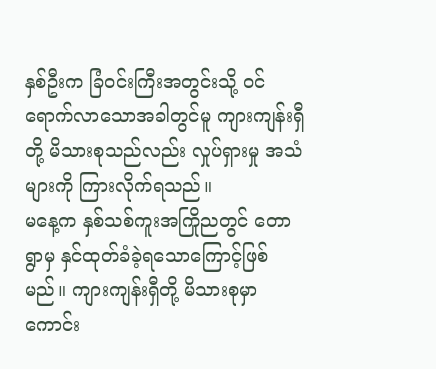နှစ်ဦးက ခြံဝင်းကြီးအတွင်းသို့ ဝင်ရောက်လာသောအခါတွင်မူ ကျားကျန်းရှီတို့ မိသားစုသည်လည်း လှုပ်ရှားမှု အသံများကို ကြားလိုက်ရသည်။
မနေ့က နှစ်သစ်ကူးအကြိုညတွင် တောရွာမှ နှင်ထုတ်ခံခဲ့ရသောကြောင့်ဖြစ်မည်။ ကျားကျန်းရှီတို့ မိသားစုမှာ ကောင်း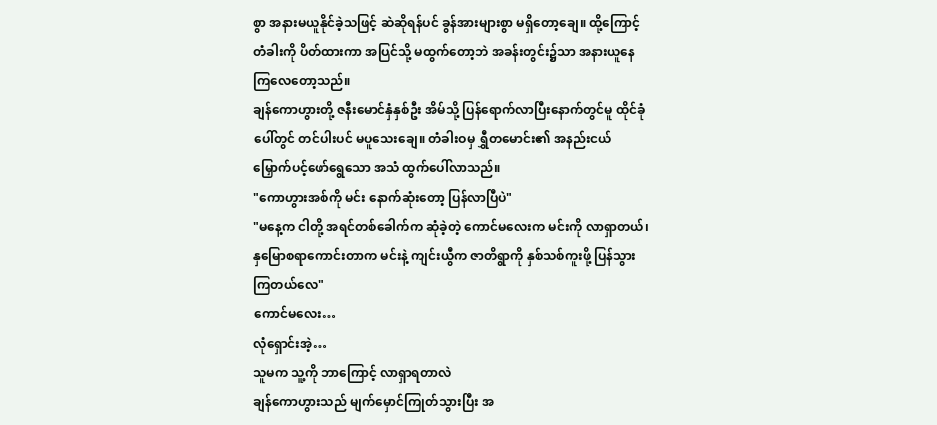စွာ အနားမယူနိုင်ခဲ့သဖြင့် ဆဲဆိုရန်ပင် ခွန်အားများစွာ မရှိတော့ချေ။ ထို့ကြောင့် တံခါးကို ပိတ်ထားကာ အပြင်သို့ မထွက်တော့ဘဲ အခန်းတွင်း၌သာ အနားယူနေကြလေတော့သည်။
ချန်ကောဟွားတို့ ဇနီးမောင်နှံနှစ်ဦး အိမ်သို့ ပြန်ရောက်လာပြီးနောက်တွင်မူ ထိုင်ခုံပေါ်တွင် တင်ပါးပင် မပူသေးချေ။ တံခါးဝမှ ရွှီတမောင်း၏ အနည်းငယ် မြှောက်ပင့်ဖော်ရွေသော အသံ ထွက်ပေါ်လာသည်။
"ကောဟွားအစ်ကို မင်း နောက်ဆုံးတော့ ပြန်လာပြီပဲ"
"မနေ့က ငါတို့ အရင်တစ်ခေါက်က ဆုံခဲ့တဲ့ ကောင်မလေးက မင်းကို လာရှာတယ်၊ နှမြောစရာကောင်းတာက မင်းနဲ့ ကျင်းယွီက ဇာတိရွာကို နှစ်သစ်ကူးဖို့ ပြန်သွားကြတယ်လေ"
ကောင်မလေး…
လုံရှောင်းအဲ့…
သူမက သူ့ကို ဘာကြောင့် လာရှာရတာလဲ
ချန်ကောဟွားသည် မျက်မှောင်ကြုတ်သွားပြီး အ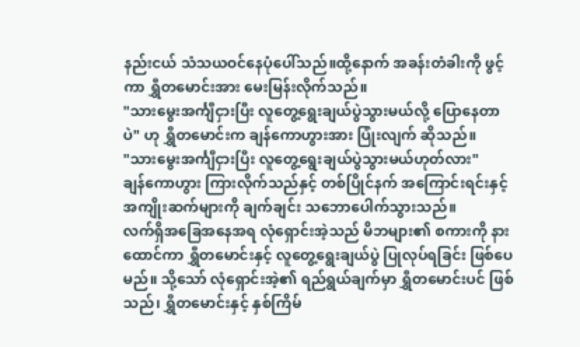နည်းငယ် သံသယဝင်နေပုံပေါ်သည်။ထို့နောက် အခန်းတံခါးကို ဖွင့်ကာ ရွှီတမောင်းအား မေးမြန်းလိုက်သည်။
"သားမွေးအင်္ကျီငှားပြီး လူတွေ့ရွေးချယ်ပွဲသွားမယ်လို့ ပြောနေတာပဲ" ဟု ရွှီတမောင်းက ချန်ကောဟွားအား ပြုံးလျက် ဆိုသည်။
"သားမွေးအင်္ကျီငှားပြီး လူတွေ့ရွေးချယ်ပွဲသွားမယ်ဟုတ်လား"
ချန်ကောဟွား ကြားလိုက်သည်နှင့် တစ်ပြိုင်နက် အကြောင်းရင်းနှင့် အကျိုးဆက်များကို ချက်ချင်း သဘောပေါက်သွားသည်။
လက်ရှိအခြေအနေအရ လုံရှောင်းအဲ့သည် မိဘများ၏ စကားကို နားထောင်ကာ ရွှီတမောင်းနှင့် လူတွေ့ရွေးချယ်ပွဲ ပြုလုပ်ရခြင်း ဖြစ်ပေမည်။ သို့သော် လုံရှောင်းအဲ့၏ ရည်ရွယ်ချက်မှာ ရွှီတမောင်းပင် ဖြစ်သည်၊ ရွှီတမောင်းနှင့် နှစ်ကြိမ်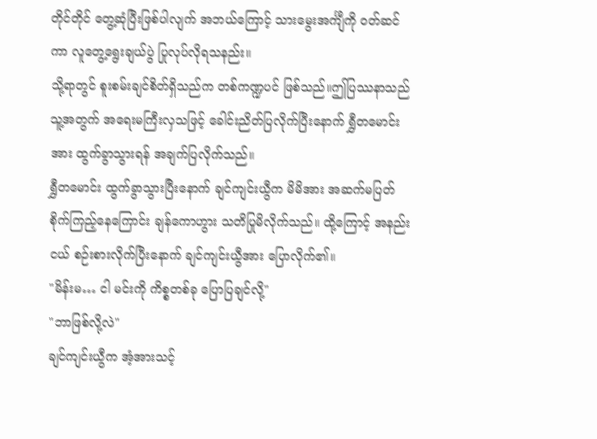တိုင်တိုင် တွေ့ဆုံပြီးဖြစ်ပါလျက် အဘယ်ကြောင့် သားမွေးအင်္ကျီကို ဝတ်ဆင်ကာ လူတွေ့ရွေးချယ်ပွဲ ပြုလုပ်လိုရသနည်း။
သို့ရာတွင် စူးစမ်းချင်စိတ်ရှိသည်က တစ်ကဏ္ဍပင် ဖြစ်သည်။ဤပြဿနာသည် သူ့အတွက် အရေးမကြီးလှသဖြင့် ခေါင်းညိတ်ပြလိုက်ပြီးနောက် ရွှီတမောင်းအား ထွက်ခွာသွားရန် အချက်ပြလိုက်သည်။
ရွှီတမောင်း ထွက်ခွာသွားပြီးနောက် ချင်ကျင်းယွီက မိမိအား အဆက်မပြတ် စိုက်ကြည့်နေကြောင်း ချန်ကောဟွား သတိပြုမိလိုက်သည်။ ထို့ကြောင့် အနည်းငယ် စဉ်းစားလိုက်ပြီးနောက် ချင်ကျင်းယွီအား ပြောလိုက်၏။
"မိန်းမ… ငါ မင်းကို ကိစ္စတစ်ခု ပြောပြချင်လို့"
"ဘာဖြစ်လို့လဲ"
ချင်ကျင်းယွီက အံ့အားသင့်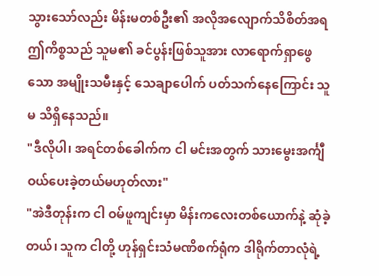သွားသော်လည်း မိန်းမတစ်ဦး၏ အလိုအလျောက်သိစိတ်အရ ဤကိစ္စသည် သူမ၏ ခင်ပွန်းဖြစ်သူအား လာရောက်ရှာဖွေသော အမျိုးသမီးနှင့် သေချာပေါက် ပတ်သက်နေကြောင်း သူမ သိရှိနေသည်။
"ဒီလိုပါ၊ အရင်တစ်ခေါက်က ငါ မင်းအတွက် သားမွေးအင်္ကျီ ဝယ်ပေးခဲ့တယ်မဟုတ်လား"
"အဲဒီတုန်းက ငါ ဝမ်ဖူကျင်းမှာ မိန်းကလေးတစ်ယောက်နဲ့ ဆုံခဲ့တယ်၊ သူက ငါတို့ ဟုန်ရှင်းသံမဏိစက်ရုံက ဒါရိုက်တာလုံရဲ့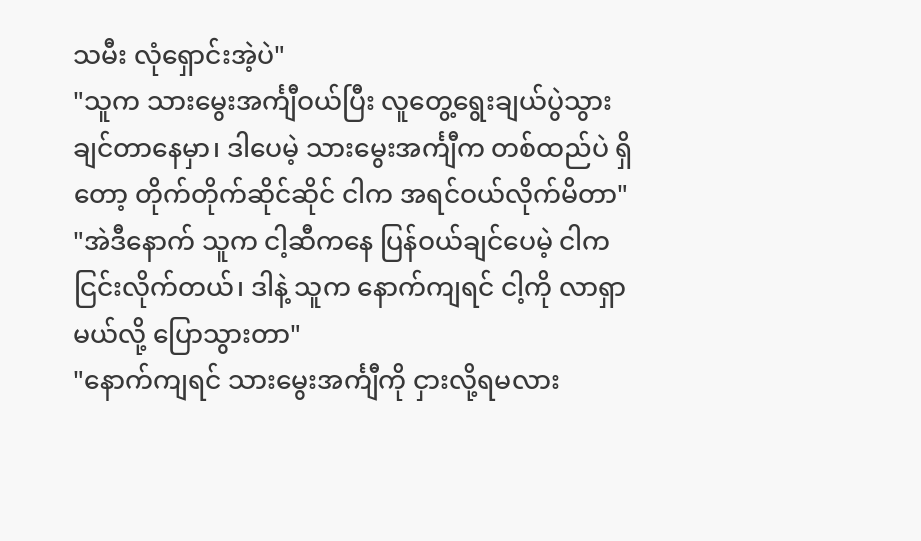သမီး လုံရှောင်းအဲ့ပဲ"
"သူက သားမွေးအင်္ကျီဝယ်ပြီး လူတွေ့ရွေးချယ်ပွဲသွားချင်တာနေမှာ၊ ဒါပေမဲ့ သားမွေးအင်္ကျီက တစ်ထည်ပဲ ရှိတော့ တိုက်တိုက်ဆိုင်ဆိုင် ငါက အရင်ဝယ်လိုက်မိတာ"
"အဲဒီနောက် သူက ငါ့ဆီကနေ ပြန်ဝယ်ချင်ပေမဲ့ ငါက ငြင်းလိုက်တယ်၊ ဒါနဲ့ သူက နောက်ကျရင် ငါ့ကို လာရှာမယ်လို့ ပြောသွားတာ"
"နောက်ကျရင် သားမွေးအင်္ကျီကို ငှားလို့ရမလား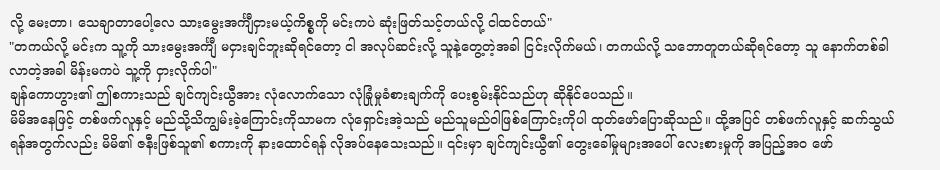လို့ မေးတာ၊ သေချာတာပေါ့လေ သားမွေးအင်္ကျီငှားမယ့်ကိစ္စကို မင်းကပဲ ဆုံးဖြတ်သင့်တယ်လို့ ငါထင်တယ်"
"တကယ်လို့ မင်းက သူ့ကို သားမွေးအင်္ကျီ မငှားချင်ဘူးဆိုရင်တော့ ငါ အလုပ်ဆင်းလို့ သူနဲ့တွေ့တဲ့အခါ ငြင်းလိုက်မယ်၊ တကယ်လို့ သဘောတူတယ်ဆိုရင်တော့ သူ နောက်တစ်ခါ လာတဲ့အခါ မိန်းမကပဲ သူ့ကို ငှားလိုက်ပါ"
ချန်ကောဟွား၏ ဤစကားသည် ချင်ကျင်းယွီအား လုံလောက်သော လုံခြုံမှုခံစားချက်ကို ပေးစွမ်းနိုင်သည်ဟု ဆိုနိုင်ပေသည်။
မိမိအနေဖြင့် တစ်ဖက်လူနှင့် မည်သို့သိကျွမ်းခဲ့ကြောင်းကိုသာမက လုံရှောင်းအဲ့သည် မည်သူမည်ဝါဖြစ်ကြောင်းကိုပါ ထုတ်ဖော်ပြောဆိုသည်။ ထို့အပြင် တစ်ဖက်လူနှင့် ဆက်သွယ်ရန်အတွက်လည်း မိမိ၏ ဇနီးဖြစ်သူ၏ စကားကို နားထောင်ရန် လိုအပ်နေသေးသည်။ ၎င်းမှာ ချင်ကျင်းယွီ၏ တွေးခေါ်မှုများအပေါ် လေးစားမှုကို အပြည့်အဝ ဖော်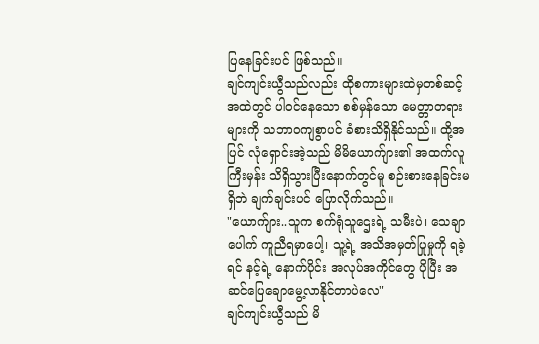ပြနေခြင်းပင် ဖြစ်သည်။
ချင်ကျင်းယွီသည်လည်း ထိုစကားများထဲမှတစ်ဆင့် အထဲတွင် ပါဝင်နေသော စစ်မှန်သော မေတ္တာတရားများကို သဘာဝကျစွာပင် ခံစားသိရှိနိုင်သည်။ ထို့အပြင် လုံရှောင်းအဲ့သည် မိမိယောက်ျား၏ အထက်လူကြီးမှန်း သိရှိသွားပြီးနောက်တွင်မူ စဉ်းစားနေခြင်းမရှိဘဲ ချက်ချင်းပင် ပြောလိုက်သည်။
"ယောက်ျား..သူက စက်ရုံသူဌေးရဲ့ သမီးပဲ၊ သေချာပေါက် ကူညီရမှာပေါ့၊ သူ့ရဲ့ အသိအမှတ်ပြုမှုကို ရခဲ့ရင် နင့်ရဲ့ နောက်ပိုင်း အလုပ်အကိုင်တွေ ပိုပြီး အဆင်ပြေချောမွေ့လာနိုင်တာပဲလေ"
ချင်ကျင်းယွီသည် မိ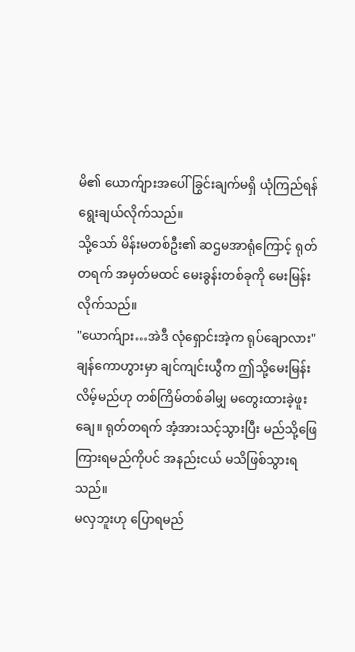မိ၏ ယောက်ျားအပေါ် ခြွင်းချက်မရှိ ယုံကြည်ရန် ရွေးချယ်လိုက်သည်။
သို့သော် မိန်းမတစ်ဦး၏ ဆဌမအာရုံကြောင့် ရုတ်တရက် အမှတ်မထင် မေးခွန်းတစ်ခုကို မေးမြန်းလိုက်သည်။
"ယောက်ျား…အဲဒီ လုံရှောင်းအဲ့က ရုပ်ချောလား"
ချန်ကောဟွားမှာ ချင်ကျင်းယွီက ဤသို့မေးမြန်းလိမ့်မည်ဟု တစ်ကြိမ်တစ်ခါမျှ မတွေးထားခဲ့ဖူးချေ။ ရုတ်တရက် အံ့အားသင့်သွားပြီး မည်သို့ဖြေကြားရမည်ကိုပင် အနည်းငယ် မသိဖြစ်သွားရသည်။
မလှဘူးဟု ပြောရမည်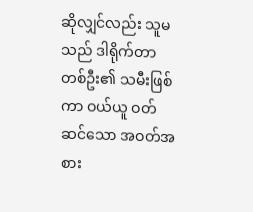ဆိုလျှင်လည်း သူမသည် ဒါရိုက်တာတစ်ဦး၏ သမီးဖြစ်ကာ ဝယ်ယူ ဝတ်ဆင်သော အဝတ်အစား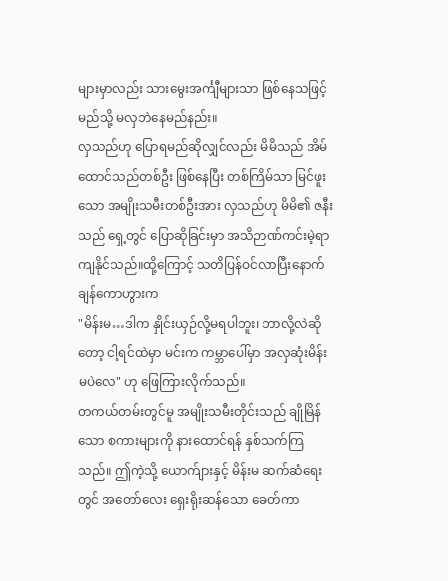များမှာလည်း သားမွေးအင်္ကျီများသာ ဖြစ်နေသဖြင့် မည်သို့ မလှဘဲနေမည်နည်း။
လှသည်ဟု ပြောရမည်ဆိုလျှင်လည်း မိမိသည် အိမ်ထောင်သည်တစ်ဦး ဖြစ်နေပြီး တစ်ကြိမ်သာ မြင်ဖူးသော အမျိုးသမီးတစ်ဦးအား လှသည်ဟု မိမိ၏ ဇနီးသည် ရှေ့တွင် ပြောဆိုခြင်းမှာ အသိဉာဏ်ကင်းမဲ့ရာ ကျနိုင်သည်။ထို့ကြောင့် သတိပြန်ဝင်လာပြီးနောက် ချန်ကောဟွားက
"မိန်းမ…ဒါက နှိုင်းယှဉ်လို့မရပါဘူး၊ ဘာလို့လဲဆိုတော့ ငါ့ရင်ထဲမှာ မင်းက ကမ္ဘာပေါ်မှာ အလှဆုံးမိန်းမပဲလေ" ဟု ဖြေကြားလိုက်သည်။
တကယ်တမ်းတွင်မူ အမျိုးသမီးတိုင်းသည် ချိုမြိန်သော စကားများကို နားထောင်ရန် နှစ်သက်ကြသည်။ ဤကဲ့သို့ ယောက်ျားနှင့် မိန်းမ ဆက်ဆံရေးတွင် အတော်လေး ရှေးရိုးဆန်သော ခေတ်ကာ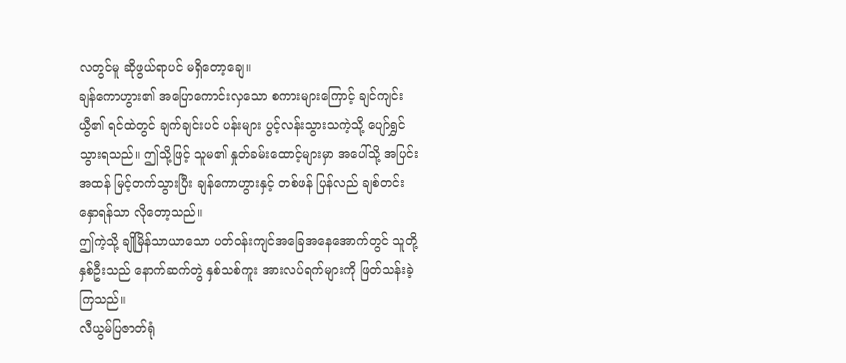လတွင်မူ ဆိုဖွယ်ရာပင် မရှိတော့ချေ။
ချန်ကောဟွား၏ အပြောကောင်းလှသော စကားများကြောင့် ချင်ကျင်းယွီ၏ ရင်ထဲတွင် ချက်ချင်းပင် ပန်းများ ပွင့်လန်းသွားသကဲ့သို့ ပျော်ရွှင်သွားရသည်။ ဤသို့ဖြင့် သူမ၏ နှုတ်ခမ်းထောင့်များမှာ အပေါ်သို့ အပြင်းအထန် မြင့်တက်သွားပြီး ချန်ကောဟွားနှင့် တစ်ဖန် ပြန်လည် ချစ်တင်းနှောရန်သာ လိုတော့သည်။
ဤကဲ့သို့ ချိုမြိန်သာယာသော ပတ်ဝန်းကျင်အခြေအနေအောက်တွင် သူတို့နှစ်ဦးသည် နောက်ဆက်တွဲ နှစ်သစ်ကူး အားလပ်ရက်များကို ဖြတ်သန်းခဲ့ကြသည်။
လီယွမ်ပြဇာတ်ရုံ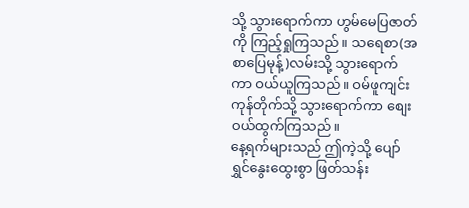သို့ သွားရောက်ကာ ဟွမ်မေပြဇာတ်ကို ကြည့်ရှုကြသည်။ သရေစာ(အစာပြေမုန့်)လမ်းသို့ သွားရောက်ကာ ဝယ်ယူကြသည်။ ဝမ်ဖူကျင်း ကုန်တိုက်သို့ သွားရောက်ကာ စျေးဝယ်ထွက်ကြသည်။
နေ့ရက်များသည် ဤကဲ့သို့ ပျော်ရွှင်နွေးထွေးစွာ ဖြတ်သန်း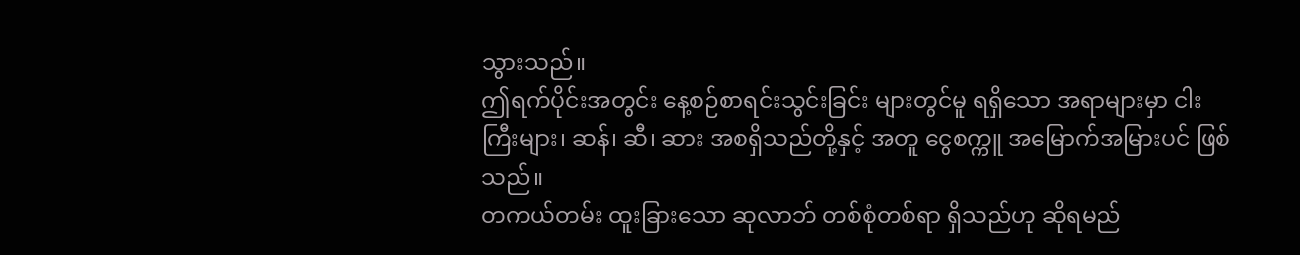သွားသည်။
ဤရက်ပိုင်းအတွင်း နေ့စဉ်စာရင်းသွင်းခြင်း များတွင်မူ ရရှိသော အရာများမှာ ငါးကြီးများ၊ ဆန်၊ ဆီ၊ ဆား အစရှိသည်တို့နှင့် အတူ ငွေစက္ကူ အမြောက်အမြားပင် ဖြစ်သည်။
တကယ်တမ်း ထူးခြားသော ဆုလာဘ် တစ်စုံတစ်ရာ ရှိသည်ဟု ဆိုရမည်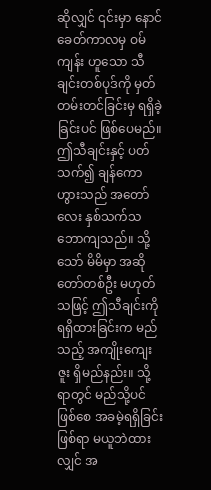ဆိုလျှင် ၎င်းမှာ နောင်ခေတ်ကာလမှ ဝမ်ကျန်း ဟူသော သီချင်းတစ်ပုဒ်ကို မှတ်တမ်းတင်ခြင်းမှ ရရှိခဲ့ခြင်းပင် ဖြစ်ပေမည်။
ဤသီချင်းနှင့် ပတ်သက်၍ ချန်ကောဟွားသည် အတော်လေး နှစ်သက်သဘောကျသည်။ သို့သော် မိမိမှာ အဆိုတော်တစ်ဦး မဟုတ်သဖြင့် ဤသီချင်းကို ရရှိထားခြင်းက မည်သည့် အကျိုးကျေးဇူး ရှိမည်နည်း။ သို့ရာတွင် မည်သို့ပင်ဖြစ်စေ အခမဲ့ရရှိခြင်းဖြစ်ရာ မယူဘဲထားလျှင် အ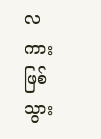လကားဖြစ်သွား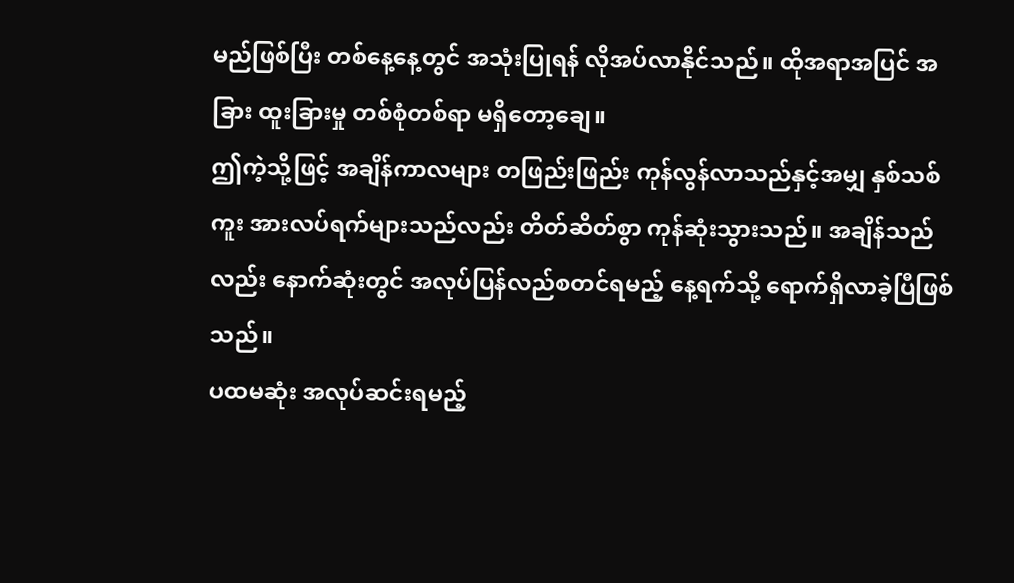မည်ဖြစ်ပြီး တစ်နေ့နေ့တွင် အသုံးပြုရန် လိုအပ်လာနိုင်သည်။ ထိုအရာအပြင် အခြား ထူးခြားမှု တစ်စုံတစ်ရာ မရှိတော့ချေ။
ဤကဲ့သို့ဖြင့် အချိန်ကာလများ တဖြည်းဖြည်း ကုန်လွန်လာသည်နှင့်အမျှ နှစ်သစ်ကူး အားလပ်ရက်များသည်လည်း တိတ်ဆိတ်စွာ ကုန်ဆုံးသွားသည်။ အချိန်သည်လည်း နောက်ဆုံးတွင် အလုပ်ပြန်လည်စတင်ရမည့် နေ့ရက်သို့ ရောက်ရှိလာခဲ့ပြီဖြစ်သည်။
ပထမဆုံး အလုပ်ဆင်းရမည့်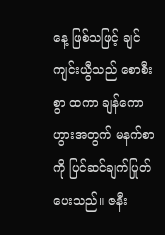နေ့ ဖြစ်သဖြင့် ချင်ကျင်းယွီသည် စောစီးစွာ ထကာ ချန်ကောဟွားအတွက် မနက်စာကို ပြင်ဆင်ချက်ပြုတ်ပေးသည်။ ဇနီး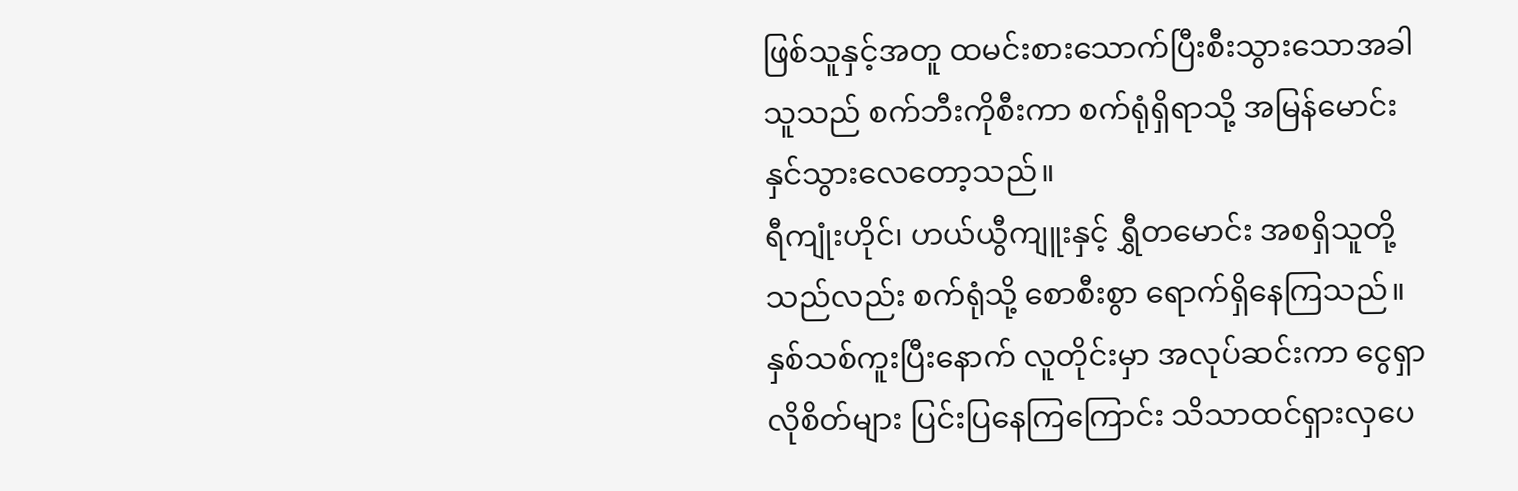ဖြစ်သူနှင့်အတူ ထမင်းစားသောက်ပြီးစီးသွားသောအခါ သူသည် စက်ဘီးကိုစီးကာ စက်ရုံရှိရာသို့ အမြန်မောင်းနှင်သွားလေတော့သည်။
ရီကျုံးဟိုင်၊ ဟယ်ယွီကျူးနှင့် ရွှီတမောင်း အစရှိသူတို့သည်လည်း စက်ရုံသို့ စောစီးစွာ ရောက်ရှိနေကြသည်။ နှစ်သစ်ကူးပြီးနောက် လူတိုင်းမှာ အလုပ်ဆင်းကာ ငွေရှာလိုစိတ်များ ပြင်းပြနေကြကြောင်း သိသာထင်ရှားလှပေ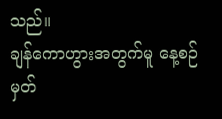သည်။
ချန်ကောဟွားအတွက်မူ နေ့စဉ်မှတ်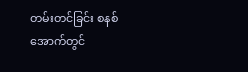တမ်းတင်ခြင်း စနစ်အောက်တွင်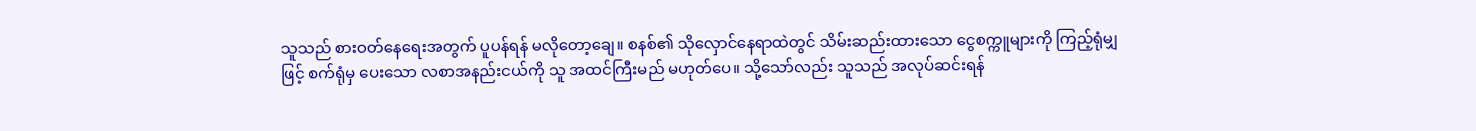သူသည် စားဝတ်နေရေးအတွက် ပူပန်ရန် မလိုတော့ချေ။ စနစ်၏ သိုလှောင်နေရာထဲတွင် သိမ်းဆည်းထားသော ငွေစက္ကူများကို ကြည့်ရုံမျှဖြင့် စက်ရုံမှ ပေးသော လစာအနည်းငယ်ကို သူ အထင်ကြီးမည် မဟုတ်ပေ။ သို့သော်လည်း သူသည် အလုပ်ဆင်းရန်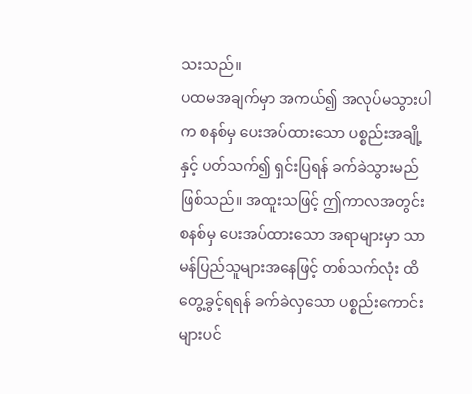သးသည်။
ပထမအချက်မှာ အကယ်၍ အလုပ်မသွားပါက စနစ်မှ ပေးအပ်ထားသော ပစ္စည်းအချို့နှင့် ပတ်သက်၍ ရှင်းပြရန် ခက်ခဲသွားမည် ဖြစ်သည်။ အထူးသဖြင့် ဤကာလအတွင်း စနစ်မှ ပေးအပ်ထားသော အရာများမှာ သာမန်ပြည်သူများအနေဖြင့် တစ်သက်လုံး ထိတွေ့ခွင့်ရရန် ခက်ခဲလှသော ပစ္စည်းကောင်းများပင်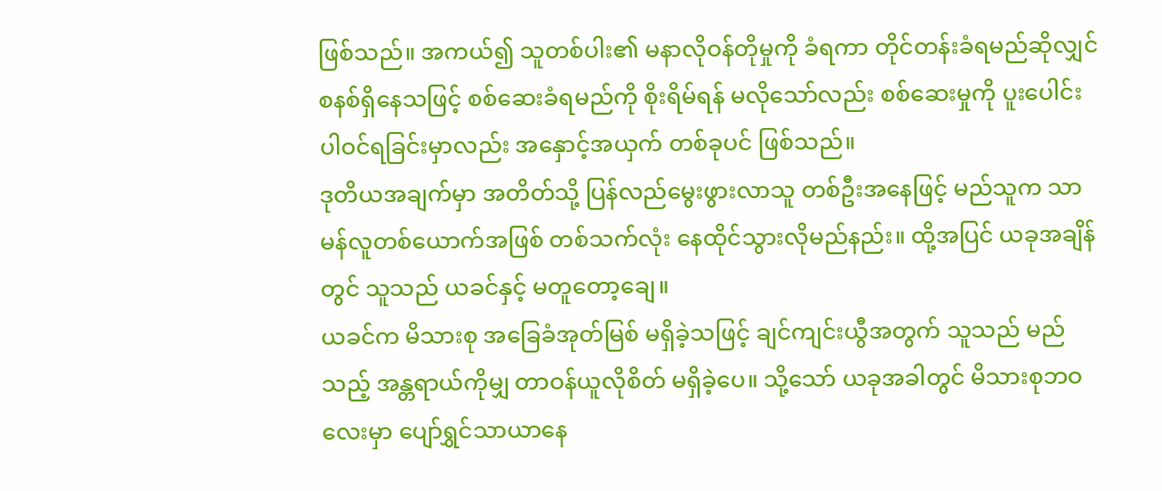ဖြစ်သည်။ အကယ်၍ သူတစ်ပါး၏ မနာလိုဝန်တိုမှုကို ခံရကာ တိုင်တန်းခံရမည်ဆိုလျှင် စနစ်ရှိနေသဖြင့် စစ်ဆေးခံရမည်ကို စိုးရိမ်ရန် မလိုသော်လည်း စစ်ဆေးမှုကို ပူးပေါင်းပါဝင်ရခြင်းမှာလည်း အနှောင့်အယှက် တစ်ခုပင် ဖြစ်သည်။
ဒုတိယအချက်မှာ အတိတ်သို့ ပြန်လည်မွေးဖွားလာသူ တစ်ဦးအနေဖြင့် မည်သူက သာမန်လူတစ်ယောက်အဖြစ် တစ်သက်လုံး နေထိုင်သွားလိုမည်နည်း။ ထို့အပြင် ယခုအချိန်တွင် သူသည် ယခင်နှင့် မတူတော့ချေ။
ယခင်က မိသားစု အခြေခံအုတ်မြစ် မရှိခဲ့သဖြင့် ချင်ကျင်းယွီအတွက် သူသည် မည်သည့် အန္တရာယ်ကိုမျှ တာဝန်ယူလိုစိတ် မရှိခဲ့ပေ။ သို့သော် ယခုအခါတွင် မိသားစုဘဝလေးမှာ ပျော်ရွှင်သာယာနေ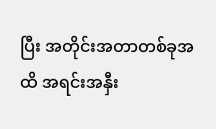ပြီး အတိုင်းအတာတစ်ခုအထိ အရင်းအနှီး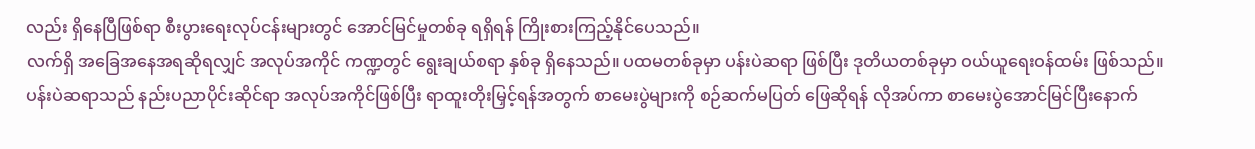လည်း ရှိနေပြီဖြစ်ရာ စီးပွားရေးလုပ်ငန်းများတွင် အောင်မြင်မှုတစ်ခု ရရှိရန် ကြိုးစားကြည့်နိုင်ပေသည်။
လက်ရှိ အခြေအနေအရဆိုရလျှင် အလုပ်အကိုင် ကဏ္ဍတွင် ရွေးချယ်စရာ နှစ်ခု ရှိနေသည်။ ပထမတစ်ခုမှာ ပန်းပဲဆရာ ဖြစ်ပြီး ဒုတိယတစ်ခုမှာ ဝယ်ယူရေးဝန်ထမ်း ဖြစ်သည်။
ပန်းပဲဆရာသည် နည်းပညာပိုင်းဆိုင်ရာ အလုပ်အကိုင်ဖြစ်ပြီး ရာထူးတိုးမြှင့်ရန်အတွက် စာမေးပွဲများကို စဉ်ဆက်မပြတ် ဖြေဆိုရန် လိုအပ်ကာ စာမေးပွဲအောင်မြင်ပြီးနောက်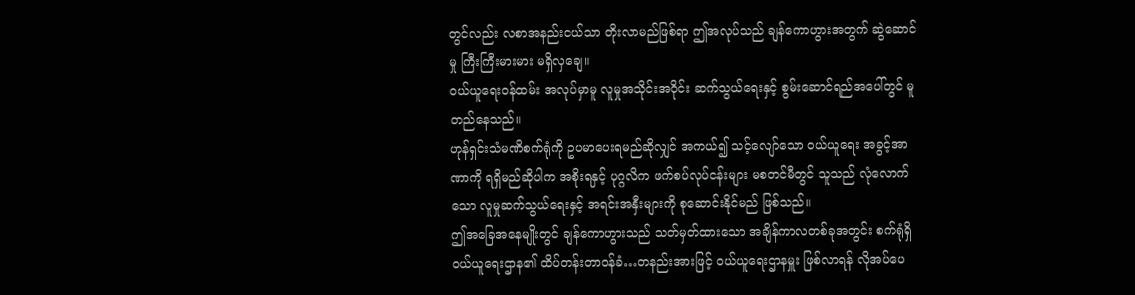တွင်လည်း လစာအနည်းငယ်သာ တိုးလာမည်ဖြစ်ရာ ဤအလုပ်သည် ချန်ကောဟွားအတွက် ဆွဲဆောင်မှု ကြီးကြီးမားမား မရှိလှချေ။
ဝယ်ယူရေးဝန်ထမ်း အလုပ်မှာမူ လူမှုအသိုင်းအဝိုင်း ဆက်သွယ်ရေးနှင့် စွမ်းဆောင်ရည်အပေါ်တွင် မူတည်နေသည်။
ဟုန်ရှင်းသံမဏိစက်ရုံကို ဥပမာပေးရမည်ဆိုလျှင် အကယ်၍ သင့်လျော်သော ဝယ်ယူရေး အခွင့်အာဏာကို ရရှိမည်ဆိုပါက အစိုးရနှင့် ပုဂ္ဂလိက ဖက်စပ်လုပ်ငန်းများ မစတင်မီတွင် သူသည် လုံလောက်သော လူမှုဆက်သွယ်ရေးနှင့် အရင်းအနှီးများကို စုဆောင်းနိုင်မည် ဖြစ်သည်။
ဤအခြေအနေမျိုးတွင် ချန်ကောဟွားသည် သတ်မှတ်ထားသော အချိန်ကာလတစ်ခုအတွင်း စက်ရုံရှိ ဝယ်ယူရေးဌာန၏ ထိပ်တန်းတာဝန်ခံ…တနည်းအားဖြင့် ဝယ်ယူရေးဌာနမှူး ဖြစ်လာရန် လိုအပ်ပေ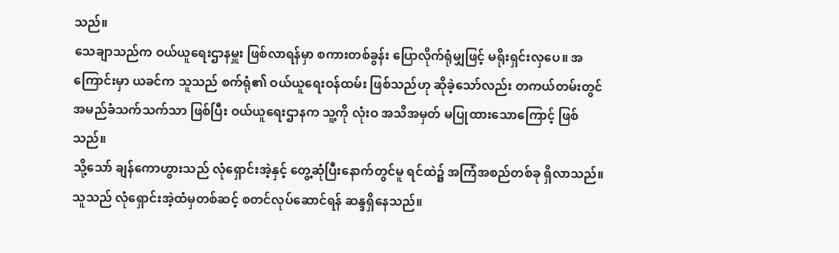သည်။
သေချာသည်က ဝယ်ယူရေးဌာနမှူး ဖြစ်လာရန်မှာ စကားတစ်ခွန်း ပြောလိုက်ရုံမျှဖြင့် မရိုးရှင်းလှပေ။ အကြောင်းမှာ ယခင်က သူသည် စက်ရုံ၏ ဝယ်ယူရေးဝန်ထမ်း ဖြစ်သည်ဟု ဆိုခဲ့သော်လည်း တကယ်တမ်းတွင် အမည်ခံသက်သက်သာ ဖြစ်ပြီး ဝယ်ယူရေးဌာနက သူ့ကို လုံးဝ အသိအမှတ် မပြုထားသောကြောင့် ဖြစ်သည်။
သို့သော် ချန်ကောဟွားသည် လုံရှောင်းအဲ့နှင့် တွေ့ဆုံပြီးနောက်တွင်မူ ရင်ထဲ၌ အကြံအစည်တစ်ခု ရှိလာသည်။ သူသည် လုံရှောင်းအဲ့ထံမှတစ်ဆင့် စတင်လုပ်ဆောင်ရန် ဆန္ဒရှိနေသည်။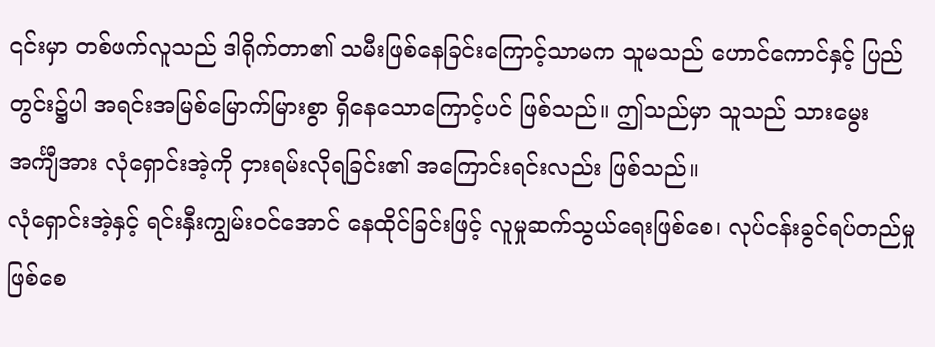၎င်းမှာ တစ်ဖက်လူသည် ဒါရိုက်တာ၏ သမီးဖြစ်နေခြင်းကြောင့်သာမက သူမသည် ဟောင်ကောင်နှင့် ပြည်တွင်း၌ပါ အရင်းအမြစ်မြောက်မြားစွာ ရှိနေသောကြောင့်ပင် ဖြစ်သည်။ ဤသည်မှာ သူသည် သားမွေးအင်္ကျီအား လုံရှောင်းအဲ့ကို ငှားရမ်းလိုရခြင်း၏ အကြောင်းရင်းလည်း ဖြစ်သည်။
လုံရှောင်းအဲ့နှင့် ရင်းနှီးကျွမ်းဝင်အောင် နေထိုင်ခြင်းဖြင့် လူမှုဆက်သွယ်ရေးဖြစ်စေ၊ လုပ်ငန်းခွင်ရပ်တည်မှုဖြစ်စေ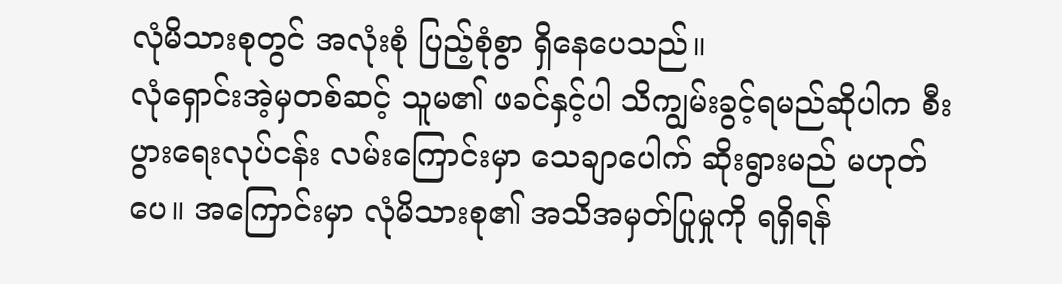လုံမိသားစုတွင် အလုံးစုံ ပြည့်စုံစွာ ရှိနေပေသည်။
လုံရှောင်းအဲ့မှတစ်ဆင့် သူမ၏ ဖခင်နှင့်ပါ သိကျွမ်းခွင့်ရမည်ဆိုပါက စီးပွားရေးလုပ်ငန်း လမ်းကြောင်းမှာ သေချာပေါက် ဆိုးရွားမည် မဟုတ်ပေ။ အကြောင်းမှာ လုံမိသားစု၏ အသိအမှတ်ပြုမှုကို ရရှိရန်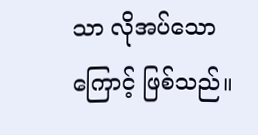သာ လိုအပ်သောကြောင့် ဖြစ်သည်။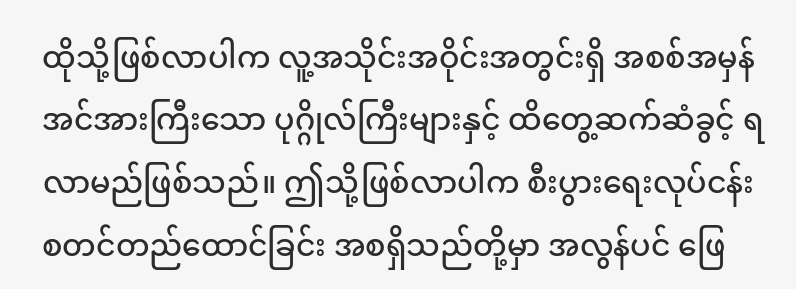ထိုသို့ဖြစ်လာပါက လူ့အသိုင်းအဝိုင်းအတွင်းရှိ အစစ်အမှန် အင်အားကြီးသော ပုဂ္ဂိုလ်ကြီးများနှင့် ထိတွေ့ဆက်ဆံခွင့် ရလာမည်ဖြစ်သည်။ ဤသို့ဖြစ်လာပါက စီးပွားရေးလုပ်ငန်း စတင်တည်ထောင်ခြင်း အစရှိသည်တို့မှာ အလွန်ပင် ဖြေ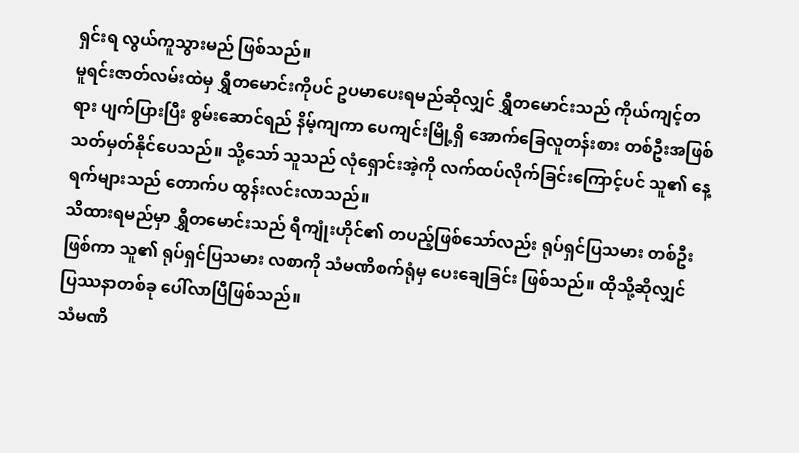ရှင်းရ လွယ်ကူသွားမည် ဖြစ်သည်။
မူရင်းဇာတ်လမ်းထဲမှ ရွှီတမောင်းကိုပင် ဥပမာပေးရမည်ဆိုလျှင် ရွှီတမောင်းသည် ကိုယ်ကျင့်တရား ပျက်ပြားပြီး စွမ်းဆောင်ရည် နိမ့်ကျကာ ပေကျင်းမြို့ရှိ အောက်ခြေလူတန်းစား တစ်ဦးအဖြစ် သတ်မှတ်နိုင်ပေသည်။ သို့သော် သူသည် လုံရှောင်းအဲ့ကို လက်ထပ်လိုက်ခြင်းကြောင့်ပင် သူ၏ နေ့ရက်များသည် တောက်ပ ထွန်းလင်းလာသည်။
သိထားရမည်မှာ ရွှီတမောင်းသည် ရီကျုံးဟိုင်၏ တပည့်ဖြစ်သော်လည်း ရုပ်ရှင်ပြသမား တစ်ဦးဖြစ်ကာ သူ၏ ရုပ်ရှင်ပြသမား လစာကို သံမဏိစက်ရုံမှ ပေးချေခြင်း ဖြစ်သည်။ ထိုသို့ဆိုလျှင် ပြဿနာတစ်ခု ပေါ်လာပြီဖြစ်သည်။
သံမဏိ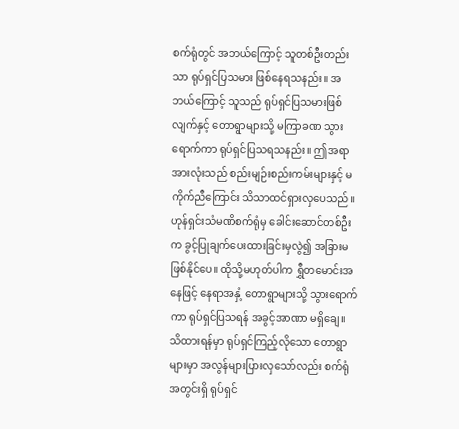စက်ရုံတွင် အဘယ်ကြောင့် သူတစ်ဦးတည်းသာ ရုပ်ရှင်ပြသမား ဖြစ်နေရသနည်း။ အဘယ်ကြောင့် သူသည် ရုပ်ရှင်ပြသမားဖြစ်လျက်နှင့် တောရွာများသို့ မကြာခဏ သွားရောက်ကာ ရုပ်ရှင်ပြသရသနည်း။ ဤအရာအားလုံးသည် စည်းမျဉ်းစည်းကမ်းများနှင့် မကိုက်ညီကြောင်း သိသာထင်ရှားလှပေသည်။
ဟုန်ရှင်းသံမဏိစက်ရုံမှ ခေါင်းဆောင်တစ်ဦးက ခွင့်ပြုချက်ပေးထားခြင်းမှလွဲ၍ အခြားမဖြစ်နိုင်ပေ။ ထိုသို့မဟုတ်ပါက ရွှီတမောင်းအနေဖြင့် နေရာအနှံ့ တောရွာများသို့ သွားရောက်ကာ ရုပ်ရှင်ပြသရန် အခွင့်အာဏာ မရှိချေ။
သိထားရန်မှာ ရုပ်ရှင်ကြည့်လိုသော တောရွာများမှာ အလွန်များပြားလှသော်လည်း စက်ရုံအတွင်းရှိ ရုပ်ရှင်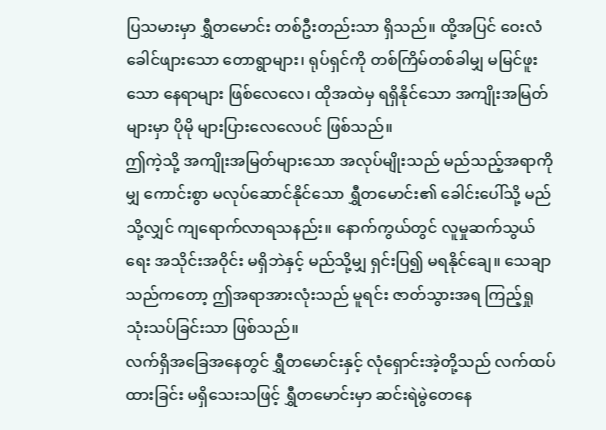ပြသမားမှာ ရွှီတမောင်း တစ်ဦးတည်းသာ ရှိသည်။ ထို့အပြင် ဝေးလံခေါင်ဖျားသော တောရွာများ၊ ရုပ်ရှင်ကို တစ်ကြိမ်တစ်ခါမျှ မမြင်ဖူးသော နေရာများ ဖြစ်လေလေ၊ ထိုအထဲမှ ရရှိနိုင်သော အကျိုးအမြတ်များမှာ ပိုမို များပြားလေလေပင် ဖြစ်သည်။
ဤကဲ့သို့ အကျိုးအမြတ်များသော အလုပ်မျိုးသည် မည်သည့်အရာကိုမျှ ကောင်းစွာ မလုပ်ဆောင်နိုင်သော ရွှီတမောင်း၏ ခေါင်းပေါ်သို့ မည်သို့လျှင် ကျရောက်လာရသနည်း။ နောက်ကွယ်တွင် လူမှုဆက်သွယ်ရေး အသိုင်းအဝိုင်း မရှိဘဲနှင့် မည်သို့မျှ ရှင်းပြ၍ မရနိုင်ချေ။ သေချာသည်ကတော့ ဤအရာအားလုံးသည် မူရင်း ဇာတ်သွားအရ ကြည့်ရှုသုံးသပ်ခြင်းသာ ဖြစ်သည်။
လက်ရှိအခြေအနေတွင် ရွှီတမောင်းနှင့် လုံရှောင်းအဲ့တို့သည် လက်ထပ်ထားခြင်း မရှိသေးသဖြင့် ရွှီတမောင်းမှာ ဆင်းရဲမွဲတေနေ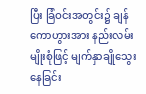ပြီး ခြံဝင်းအတွင်း၌ ချန်ကောဟွားအား နည်းလမ်းမျိုးစုံဖြင့် မျက်နှာချိုသွေးနေခြင်း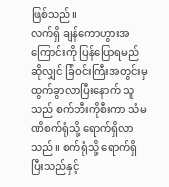ဖြစ်သည်။
လက်ရှိ ချန်ကောဟွားအကြောင်းကို ပြန်ပြောရမည်ဆိုလျှင် ခြံဝင်းကြီးအတွင်းမှ ထွက်ခွာလာပြီးနောက် သူသည် စက်ဘီးကိုစီးကာ သံမဏိစက်ရုံသို့ ရောက်ရှိလာသည်။ စက်ရုံသို့ ရောက်ရှိပြီးသည်နှင့်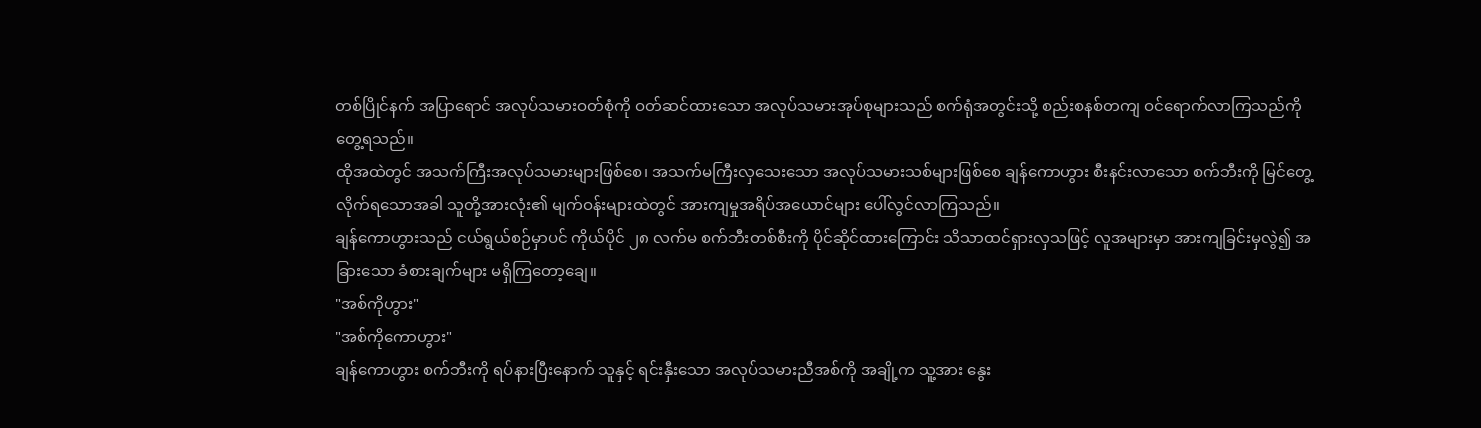တစ်ပြိုင်နက် အပြာရောင် အလုပ်သမားဝတ်စုံကို ဝတ်ဆင်ထားသော အလုပ်သမားအုပ်စုများသည် စက်ရုံအတွင်းသို့ စည်းစနစ်တကျ ဝင်ရောက်လာကြသည်ကို တွေ့ရသည်။
ထိုအထဲတွင် အသက်ကြီးအလုပ်သမားများဖြစ်စေ၊ အသက်မကြီးလှသေးသော အလုပ်သမားသစ်များဖြစ်စေ ချန်ကောဟွား စီးနင်းလာသော စက်ဘီးကို မြင်တွေ့လိုက်ရသောအခါ သူတို့အားလုံး၏ မျက်ဝန်းများထဲတွင် အားကျမှုအရိပ်အယောင်များ ပေါ်လွင်လာကြသည်။
ချန်ကောဟွားသည် ငယ်ရွယ်စဉ်မှာပင် ကိုယ်ပိုင် ၂၈ လက်မ စက်ဘီးတစ်စီးကို ပိုင်ဆိုင်ထားကြောင်း သိသာထင်ရှားလှသဖြင့် လူအများမှာ အားကျခြင်းမှလွဲ၍ အခြားသော ခံစားချက်များ မရှိကြတော့ချေ။
"အစ်ကိုဟွား"
"အစ်ကိုကောဟွား"
ချန်ကောဟွား စက်ဘီးကို ရပ်နားပြီးနောက် သူနှင့် ရင်းနှီးသော အလုပ်သမားညီအစ်ကို အချို့က သူ့အား နွေး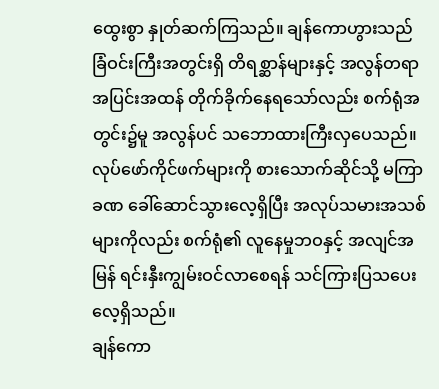ထွေးစွာ နှုတ်ဆက်ကြသည်။ ချန်ကောဟွားသည် ခြံဝင်းကြီးအတွင်းရှိ တိရစ္ဆာန်များနှင့် အလွန်တရာ အပြင်းအထန် တိုက်ခိုက်နေရသော်လည်း စက်ရုံအတွင်း၌မူ အလွန်ပင် သဘောထားကြီးလှပေသည်။
လုပ်ဖော်ကိုင်ဖက်များကို စားသောက်ဆိုင်သို့ မကြာခဏ ခေါ်ဆောင်သွားလေ့ရှိပြီး အလုပ်သမားအသစ်များကိုလည်း စက်ရုံ၏ လူနေမှုဘဝနှင့် အလျင်အမြန် ရင်းနှီးကျွမ်းဝင်လာစေရန် သင်ကြားပြသပေးလေ့ရှိသည်။
ချန်ကော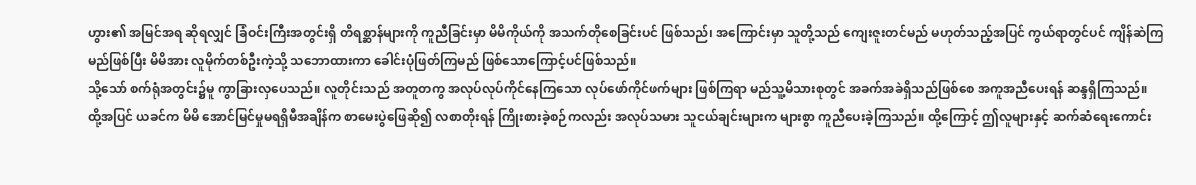ဟွား၏ အမြင်အရ ဆိုရလျှင် ခြံဝင်းကြီးအတွင်းရှိ တိရစ္ဆာန်များကို ကူညီခြင်းမှာ မိမိကိုယ်ကို အသက်တိုစေခြင်းပင် ဖြစ်သည်၊ အကြောင်းမှာ သူတို့သည် ကျေးဇူးတင်မည် မဟုတ်သည့်အပြင် ကွယ်ရာတွင်ပင် ကျိန်ဆဲကြမည်ဖြစ်ပြီး မိမိအား လူမိုက်တစ်ဦးကဲ့သို့ သဘောထားကာ ခေါင်းပုံဖြတ်ကြမည် ဖြစ်သောကြောင့်ပင်ဖြစ်သည်။
သို့သော် စက်ရုံအတွင်း၌မူ ကွာခြားလှပေသည်။ လူတိုင်းသည် အတူတကွ အလုပ်လုပ်ကိုင်နေကြသော လုပ်ဖော်ကိုင်ဖက်များ ဖြစ်ကြရာ မည်သူ့မိသားစုတွင် အခက်အခဲရှိသည်ဖြစ်စေ အကူအညီပေးရန် ဆန္ဒရှိကြသည်။
ထို့အပြင် ယခင်က မိမိ အောင်မြင်မှုမရရှိမီအချိန်က စာမေးပွဲဖြေဆို၍ လစာတိုးရန် ကြိုးစားခဲ့စဉ်ကလည်း အလုပ်သမား သူငယ်ချင်းများက များစွာ ကူညီပေးခဲ့ကြသည်။ ထို့ကြောင့် ဤလူများနှင့် ဆက်ဆံရေးကောင်း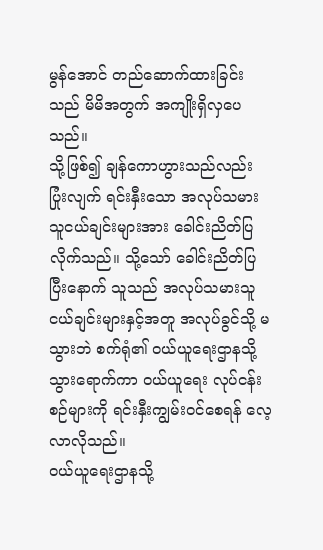မွန်အောင် တည်ဆောက်ထားခြင်းသည် မိမိအတွက် အကျိုးရှိလှပေသည်။
သို့ဖြစ်၍ ချန်ကောဟွားသည်လည်း ပြုံးလျက် ရင်းနှီးသော အလုပ်သမားသူငယ်ချင်းများအား ခေါင်းညိတ်ပြလိုက်သည်။ သို့သော် ခေါင်းညိတ်ပြပြီးနောက် သူသည် အလုပ်သမားသူငယ်ချင်းများနှင့်အတူ အလုပ်ခွင်သို့ မသွားဘဲ စက်ရုံ၏ ဝယ်ယူရေးဌာနသို့ သွားရောက်ကာ ဝယ်ယူရေး လုပ်ငန်းစဉ်များကို ရင်းနှီးကျွမ်းဝင်စေရန် လေ့လာလိုသည်။
ဝယ်ယူရေးဌာနသို့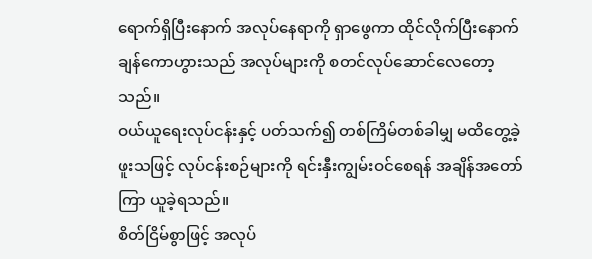ရောက်ရှိပြီးနောက် အလုပ်နေရာကို ရှာဖွေကာ ထိုင်လိုက်ပြီးနောက် ချန်ကောဟွားသည် အလုပ်များကို စတင်လုပ်ဆောင်လေတော့သည်။
ဝယ်ယူရေးလုပ်ငန်းနှင့် ပတ်သက်၍ တစ်ကြိမ်တစ်ခါမျှ မထိတွေ့ခဲ့ဖူးသဖြင့် လုပ်ငန်းစဉ်များကို ရင်းနှီးကျွမ်းဝင်စေရန် အချိန်အတော်ကြာ ယူခဲ့ရသည်။
စိတ်ငြိမ်စွာဖြင့် အလုပ်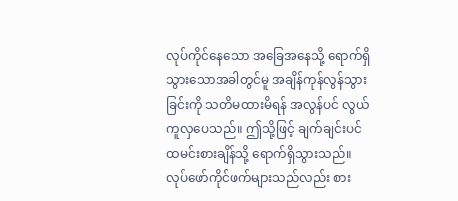လုပ်ကိုင်နေသော အခြေအနေသို့ ရောက်ရှိသွားသောအခါတွင်မူ အချိန်ကုန်လွန်သွားခြင်းကို သတိမထားမိရန် အလွန်ပင် လွယ်ကူလှပေသည်။ ဤသို့ဖြင့် ချက်ချင်းပင် ထမင်းစားချိန်သို့ ရောက်ရှိသွားသည်။
လုပ်ဖော်ကိုင်ဖက်များသည်လည်း စား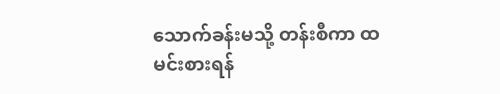သောက်ခန်းမသို့ တန်းစီကာ ထမင်းစားရန်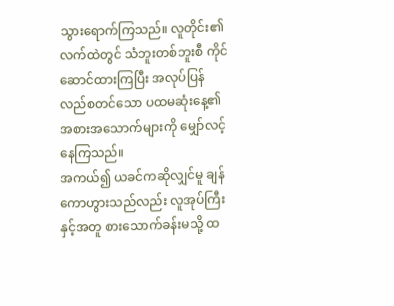သွားရောက်ကြသည်။ လူတိုင်း၏ လက်ထဲတွင် သံဘူးတစ်ဘူးစီ ကိုင်ဆောင်ထားကြပြီး အလုပ်ပြန်လည်စတင်သော ပထမဆုံးနေ့၏ အစားအသောက်များကို မျှော်လင့်နေကြသည်။
အကယ်၍ ယခင်ကဆိုလျှင်မူ ချန်ကောဟွားသည်လည်း လူအုပ်ကြီးနှင့်အတူ စားသောက်ခန်းမသို့ ထ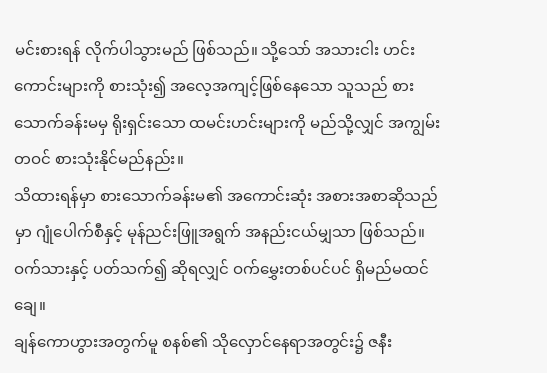မင်းစားရန် လိုက်ပါသွားမည် ဖြစ်သည်။ သို့သော် အသားငါး ဟင်းကောင်းများကို စားသုံး၍ အလေ့အကျင့်ဖြစ်နေသော သူသည် စားသောက်ခန်းမမှ ရိုးရှင်းသော ထမင်းဟင်းများကို မည်သို့လျှင် အကျွမ်းတဝင် စားသုံးနိုင်မည်နည်း။
သိထားရန်မှာ စားသောက်ခန်းမ၏ အကောင်းဆုံး အစားအစာဆိုသည်မှာ ဂျုံပေါက်စီနှင့် မုန်ညင်းဖြူအရွက် အနည်းငယ်မျှသာ ဖြစ်သည်။ ဝက်သားနှင့် ပတ်သက်၍ ဆိုရလျှင် ဝက်မွှေးတစ်ပင်ပင် ရှိမည်မထင်ချေ။
ချန်ကောဟွားအတွက်မူ စနစ်၏ သိုလှောင်နေရာအတွင်း၌ ဇနီး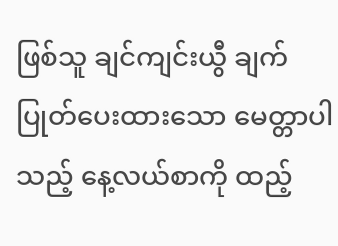ဖြစ်သူ ချင်ကျင်းယွီ ချက်ပြုတ်ပေးထားသော မေတ္တာပါသည့် နေ့လယ်စာကို ထည့်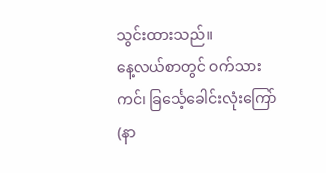သွင်းထားသည်။
နေ့လယ်စာတွင် ဝက်သားကင်၊ ခြင်္သေ့ခေါင်းလုံးကြော်(နာ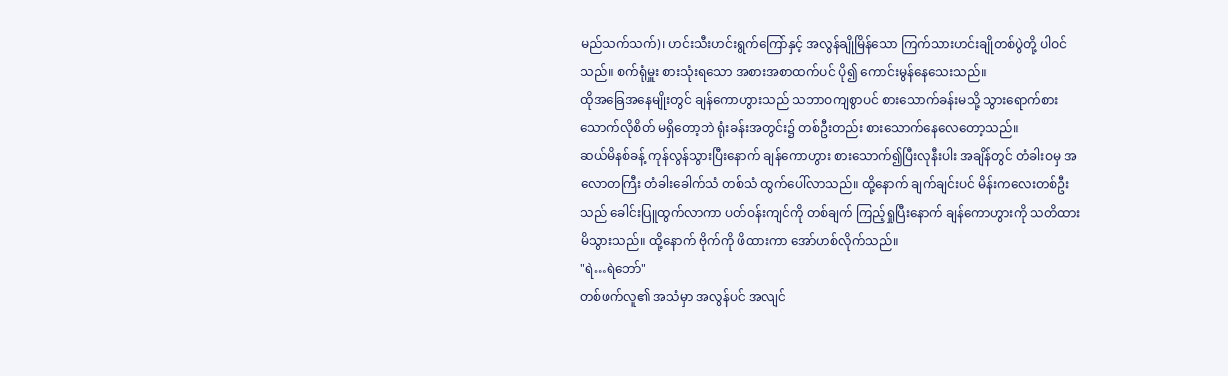မည်သက်သက်)၊ ဟင်းသီးဟင်းရွက်ကြော်နှင့် အလွန်ချိုမြိန်သော ကြက်သားဟင်းချိုတစ်ပွဲတို့ ပါဝင်သည်။ စက်ရုံမှူး စားသုံးရသော အစားအစာထက်ပင် ပို၍ ကောင်းမွန်နေသေးသည်။
ထိုအခြေအနေမျိုးတွင် ချန်ကောဟွားသည် သဘာဝကျစွာပင် စားသောက်ခန်းမသို့ သွားရောက်စားသောက်လိုစိတ် မရှိတော့ဘဲ ရုံးခန်းအတွင်း၌ တစ်ဦးတည်း စားသောက်နေလေတော့သည်။
ဆယ်မိနစ်ခန့် ကုန်လွန်သွားပြီးနောက် ချန်ကောဟွား စားသောက်၍ပြီးလုနီးပါး အချိန်တွင် တံခါးဝမှ အလောတကြီး တံခါးခေါက်သံ တစ်သံ ထွက်ပေါ်လာသည်။ ထို့နောက် ချက်ချင်းပင် မိန်းကလေးတစ်ဦးသည် ခေါင်းပြူထွက်လာကာ ပတ်ဝန်းကျင်ကို တစ်ချက် ကြည့်ရှုပြီးနောက် ချန်ကောဟွားကို သတိထားမိသွားသည်။ ထို့နောက် ဗိုက်ကို ဖိထားကာ အော်ဟစ်လိုက်သည်။
"ရဲ…ရဲဘော်"
တစ်ဖက်လူ၏ အသံမှာ အလွန်ပင် အလျင်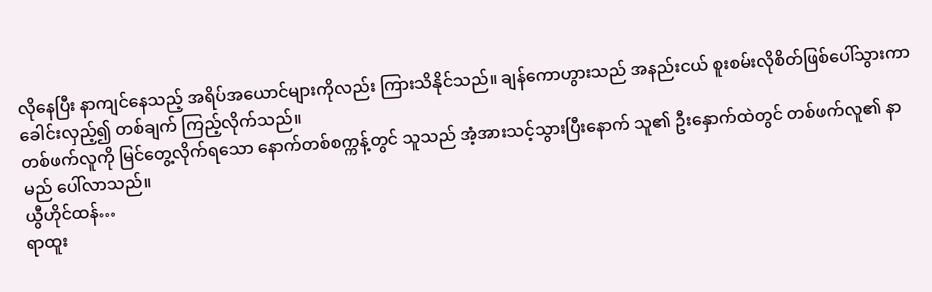လိုနေပြီး နာကျင်နေသည့် အရိပ်အယောင်များကိုလည်း ကြားသိနိုင်သည်။ ချန်ကောဟွားသည် အနည်းငယ် စူးစမ်းလိုစိတ်ဖြစ်ပေါ်သွားကာ ခေါင်းလှည့်၍ တစ်ချက် ကြည့်လိုက်သည်။
တစ်ဖက်လူကို မြင်တွေ့လိုက်ရသော နောက်တစ်စက္ကန့်တွင် သူသည် အံ့အားသင့်သွားပြီးနောက် သူ၏ ဦးနှောက်ထဲတွင် တစ်ဖက်လူ၏ နာမည် ပေါ်လာသည်။
ယွီဟိုင်ထန်…
ရာထူး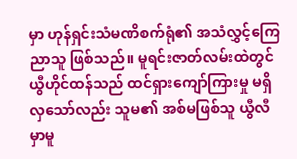မှာ ဟုန်ရှင်းသံမဏိစက်ရုံ၏ အသံလွှင့်ကြေညာသူ ဖြစ်သည်။ မူရင်းဇာတ်လမ်းထဲတွင် ယွီဟိုင်ထန်သည် ထင်ရှားကျော်ကြားမှု မရှိလှသော်လည်း သူမ၏ အစ်မဖြစ်သူ ယွီလီမှာမူ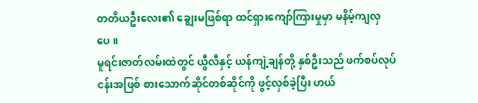တတိယဦးလေး၏ ချွေးမဖြစ်ရာ ထင်ရှားကျော်ကြားမှုမှာ မနိမ့်ကျလှပေ။
မူရင်းဇာတ်လမ်းထဲတွင် ယွီလီနှင့် ယန်ကျဲ့ချန်တို့ နှစ်ဦးသည် ဖက်စပ်လုပ်ငန်းအဖြစ် စားသောက်ဆိုင်တစ်ဆိုင်ကို ဖွင့်လှစ်ခဲ့ပြီး ဟယ်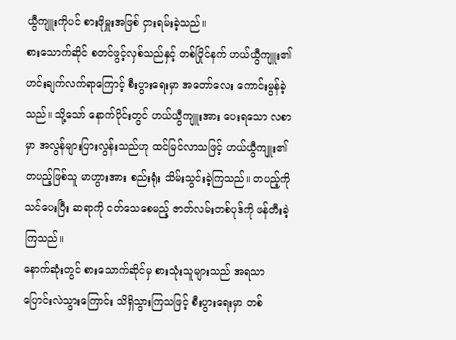ယွီကျူးကိုပင် စားဖိုမှူးအဖြစ် ငှားရမ်းခဲ့သည်။
စားသောက်ဆိုင် စတင်ဖွင့်လှစ်သည်နှင့် တစ်ပြိုင်နက် ဟယ်ယွီကျူး၏ ဟင်းချက်လက်ရာကြောင့် စီးပွားရေးမှာ အတော်လေး ကောင်းမွန်ခဲ့သည်။ သို့သော် နောက်ပိုင်းတွင် ဟယ်ယွီကျူးအား ပေးရသော လစာမှာ အလွန်များပြားလွန်းသည်ဟု ထင်မြင်လာသဖြင့် ဟယ်ယွီကျူး၏ တပည့်ဖြစ်သူ မာဟွားအား စည်းရုံး သိမ်းသွင်းခဲ့ကြသည်။ တပည့်ကို သင်ပေးပြီး ဆရာကို ငတ်သေစေမည့် ဇာတ်လမ်းတစ်ပုဒ်ကို ဖန်တီးခဲ့ကြသည်။
နောက်ဆုံးတွင် စားသောက်ဆိုင်မှ စားသုံးသူများသည် အရသာပြောင်းလဲသွားကြောင်း သိရှိသွားကြသဖြင့် စီးပွားရေးမှာ တစ်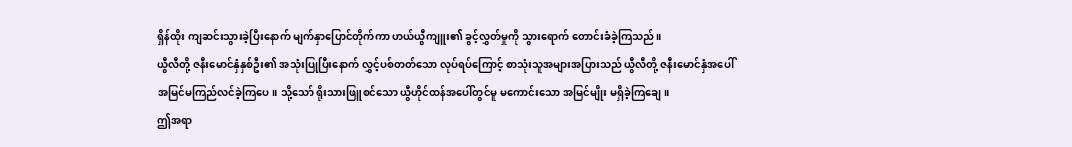ရှိန်ထိုး ကျဆင်းသွားခဲ့ပြီးနောက် မျက်နှာပြောင်တိုက်ကာ ဟယ်ယွီကျူး၏ ခွင့်လွှတ်မှုကို သွားရောက် တောင်းခံခဲ့ကြသည်။
ယွီလီတို့ ဇနီးမောင်နှံနှစ်ဦး၏ အသုံးပြုပြီးနောက် လွှင့်ပစ်တတ်သော လုပ်ရပ်ကြောင့် စာသုံးသူအများအပြားသည် ယွီလီတို့ ဇနီးမောင်နှံအပေါ် အမြင်မကြည်လင်ခဲ့ကြပေ။ သို့သော် ရိုးသားဖြူစင်သော ယွီဟိုင်ထန်အပေါ်တွင်မူ မကောင်းသော အမြင်မျိုး မရှိခဲ့ကြချေ။
ဤအရာ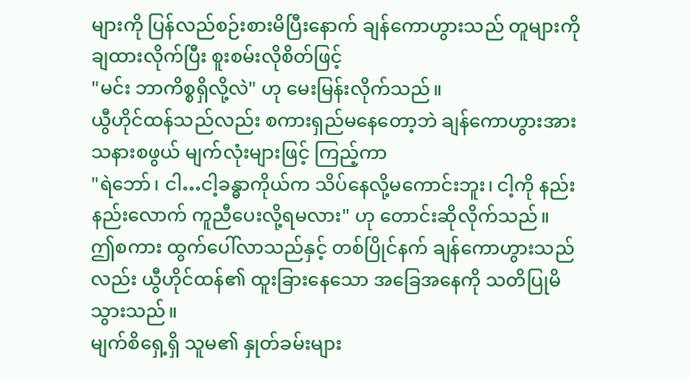များကို ပြန်လည်စဉ်းစားမိပြီးနောက် ချန်ကောဟွားသည် တူများကို ချထားလိုက်ပြီး စူးစမ်းလိုစိတ်ဖြင့်
"မင်း ဘာကိစ္စရှိလို့လဲ" ဟု မေးမြန်းလိုက်သည်။
ယွီဟိုင်ထန်သည်လည်း စကားရှည်မနေတော့ဘဲ ချန်ကောဟွားအား သနားစဖွယ် မျက်လုံးများဖြင့် ကြည့်ကာ
"ရဲဘော်၊ ငါ…ငါ့ခန္ဓာကိုယ်က သိပ်နေလို့မကောင်းဘူး၊ ငါ့ကို နည်းနည်းလောက် ကူညီပေးလို့ရမလား" ဟု တောင်းဆိုလိုက်သည်။
ဤစကား ထွက်ပေါ်လာသည်နှင့် တစ်ပြိုင်နက် ချန်ကောဟွားသည်လည်း ယွီဟိုင်ထန်၏ ထူးခြားနေသော အခြေအနေကို သတိပြုမိသွားသည်။
မျက်စိရှေ့ရှိ သူမ၏ နှုတ်ခမ်းများ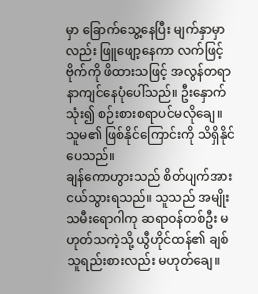မှာ ခြောက်သွေ့နေပြီး မျက်နှာမှာလည်း ဖြူဖျော့နေကာ လက်ဖြင့် ဗိုက်ကို ဖိထားသဖြင့် အလွန်တရာ နာကျင်နေပုံပေါ်သည်။ ဦးနှောက်သုံး၍ စဉ်းစားစရာပင်မလိုချေ။ သူမ၏ ဖြစ်နိုင်ကြောင်းကို သိရှိနိုင်ပေသည်။
ချန်ကောဟွားသည် စိတ်ပျက်အားငယ်သွားရသည်။ သူသည် အမျိုးသမီးရောဂါကု ဆရာဝန်တစ်ဦး မဟုတ်သကဲ့သို့ ယွီဟိုင်ထန်၏ ချစ်သူရည်းစားလည်း မဟုတ်ချေ။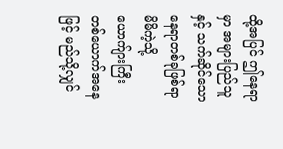ထို့အပြင် ဤနေရာမှာ အများပြည်သူနှင့် သက်ဆိုင်သော နေရာတစ်ခုဖြစ်ရာ မိမိကဲ့သို့ ယောက်ျားကြီးတစ်ယောက်အနေဖြင့် မည်သို့လျှင်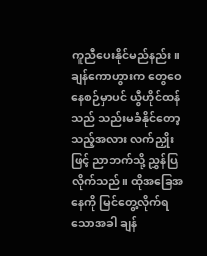ကူညီပေးနိုင်မည်နည်း။
ချန်ကောဟွားက တွေဝေနေစဉ်မှာပင် ယွီဟိုင်ထန်သည် သည်းမခံနိုင်တော့သည့်အလား လက်ညှိုးဖြင့် ညာဘက်သို့ ညွှန်ပြလိုက်သည်။ ထိုအခြေအနေကို မြင်တွေ့လိုက်ရသောအခါ ချန်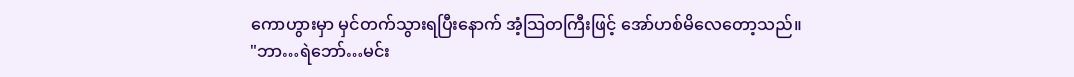ကောဟွားမှာ မှင်တက်သွားရပြီးနောက် အံ့သြတကြီးဖြင့် အော်ဟစ်မိလေတော့သည်။
"ဘာ…ရဲဘော်…မင်း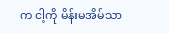က ငါ့ကို မိန်းမအိမ်သာ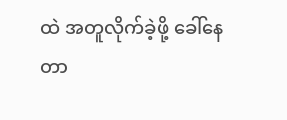ထဲ အတူလိုက်ခဲ့ဖို့ ခေါ်နေတာ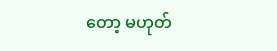တော့ မဟုတ်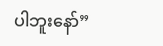ပါဘူးနော်”